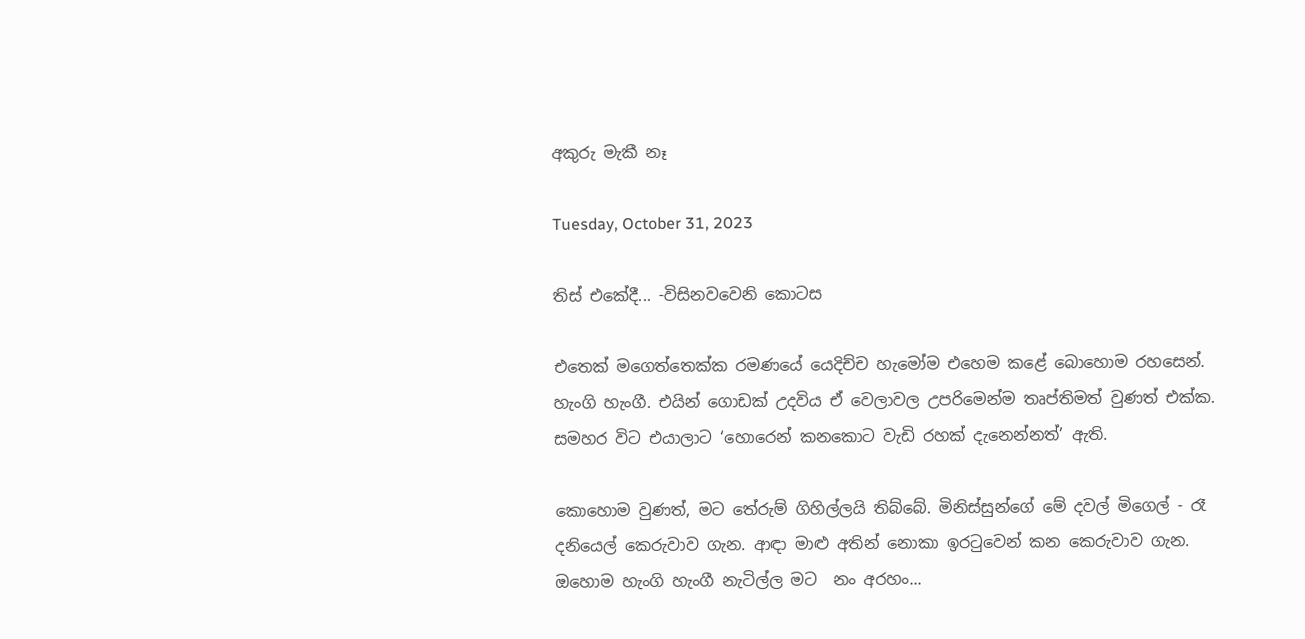අකුරු මැකී නෑ

Tuesday, October 31, 2023

තිස් එකේදී... -විසිනවවෙනි කොටස

එතෙක් මගෙත්තෙක්ක රමණයේ යෙදිච්ච හැමෝම එහෙම කළේ බොහොම රහසෙන්. හැංගි හැංගී. එයින් ගොඩක් උදවිය ඒ වෙලාවල උපරිමෙන්ම තෘප්තිමත් වුණත් එක්ක. සමහර විට එයාලාට ‘හොරෙන් කනකොට වැඩි රහක් දැනෙන්නත්’ ඇති.

කොහොම වුණත්, මට තේරුම් ගිහිල්ලයි තිබ්බේ. මිනිස්සුන්ගේ මේ දවල් මිගෙල් - රෑ දනියෙල් කෙරුවාව ගැන. ආඳා මාළු අතින් නොකා ඉරටුවෙන් කන කෙරුවාව ගැන. ඔහොම හැංගි හැංගී නැටිල්ල මට  නං අරහං...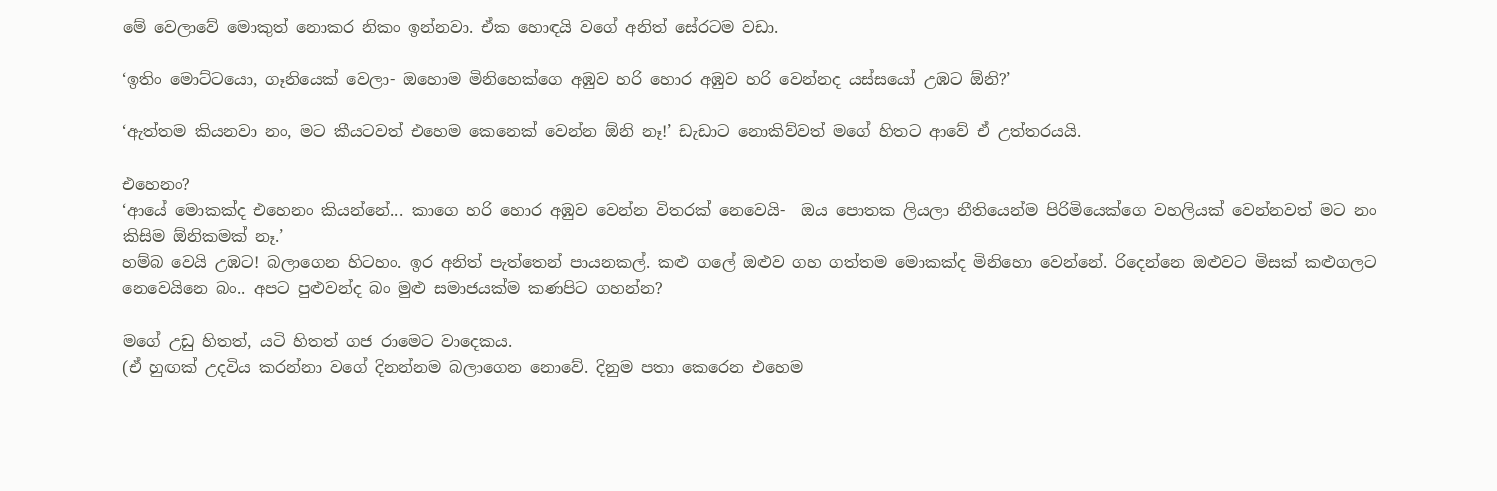මේ වෙලාවේ මොකුත් නොකර නිකං ඉන්නවා. ඒක හොඳයි වගේ අනිත් සේරටම වඩා.

‘ඉතිං මොට්ටයො, ගෑනියෙක් වෙලා- ඔහොම මිනිහෙක්ගෙ අඹුව හරි හොර අඹුව හරි වෙන්නද යස්සයෝ උඹට ඕනි?’

‘ඇත්තම කියනවා නං, මට කීයටවත් එහෙම කෙනෙක් වෙන්න ඕනි නෑ!’ ඩැඩාට නොකිව්වත් මගේ හිතට ආවේ ඒ උත්තරයයි.

එහෙනං?
‘ආයේ මොකක්ද එහෙනං කියන්නේ... කාගෙ හරි හොර අඹුව වෙන්න විතරක් නෙවෙයි-  ඔය පොතක ලියලා නීතියෙන්ම පිරිමියෙක්ගෙ වහලියක් වෙන්නවත් මට නං කිසිම ඕනිකමක් නෑ.’
හම්බ වෙයි උඹට! බලාගෙන හිටහං. ඉර අනිත් පැත්තෙන් පායනකල්. කළු ගලේ ඔළුව ගහ ගත්තම මොකක්ද මිනිහො වෙන්නේ. රිදෙන්නෙ ඔළුවට මිසක් කළුගලට නෙවෙයිනෙ බං.. අපට පුළුවන්ද බං මුළු සමාජයක්ම කණපිට ගහන්න?

මගේ උඩු හිතත්, යටි හිතත් ගජ රාමෙට වාදෙකය.
(ඒ හුඟක් උදවිය කරන්නා වගේ දිනන්නම බලාගෙන නොවේ. දිනුම පතා කෙරෙන එහෙම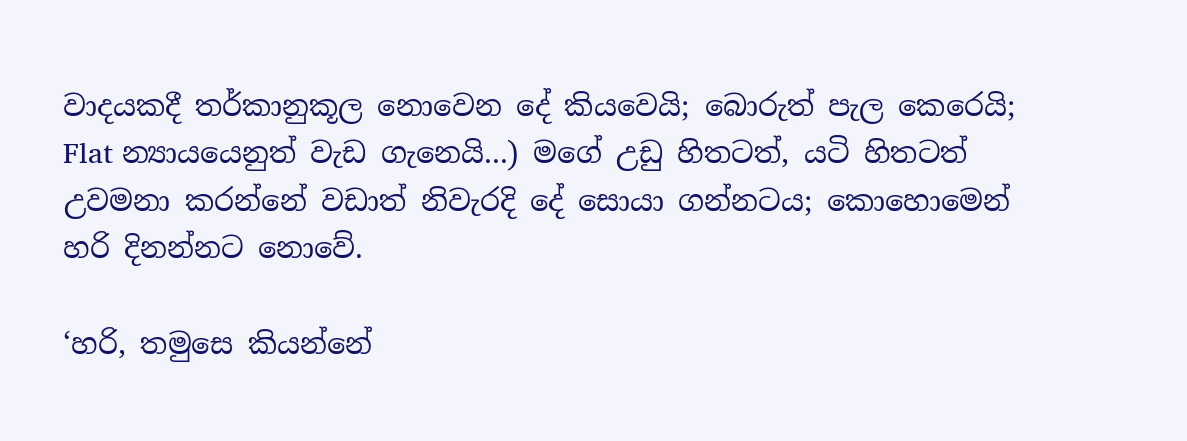වාදයකදී තර්කානුකූල නොවෙන දේ කියවෙයි; බොරුත් පැල කෙරෙයි; Flat න්‍යායයෙනුත් වැඩ ගැනෙයි...) මගේ උඩු හිතටත්, යටි හිතටත් උවමනා කරන්නේ වඩාත් නිවැරදි දේ සොයා ගන්නටය; කොහොමෙන් හරි දිනන්නට නොවේ.

‘හරි, තමුසෙ කියන්නේ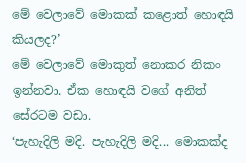මේ වෙලාවේ මොකක් කළොත් හොඳයි කියලද?’
මේ වෙලාවේ මොකුත් නොකර නිකං ඉන්නවා. ඒක හොඳයි වගේ අනිත් සේරටම වඩා.
‘පැහැදිලි මදි. පැහැදිලි මදි... මොකක්ද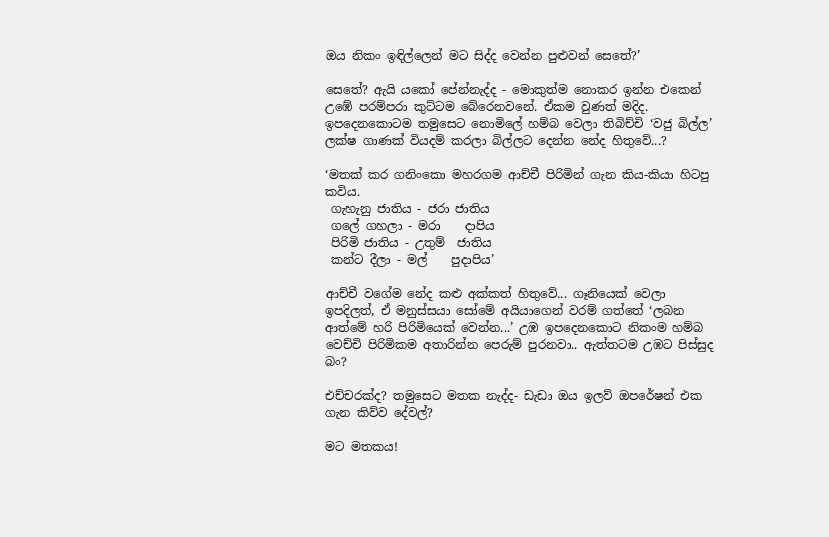ඔය නිකං ඉඳිල්ලෙන් මට සිද්ද වෙන්න පුළුවන් සෙතේ?’

සෙතේ? ඇයි යකෝ පේන්නැද්ද - මොකුත්ම නොකර ඉන්න එකෙන් උඹේ පරම්පරා කුට්ටම බේරෙනවනේ. ඒකම වුණත් මදිද. ඉපදෙනකොටම තමුසෙට නොමිලේ හම්බ වෙලා තිබිච්චි ‘වජු බිල්ල’ ලක්ෂ ගාණක් වියදම් කරලා බිල්ලට දෙන්න නේද හිතුවේ...?

‘මතක් කර ගනිංකො මහරගම ආච්චී පිරිමින් ගැන කිය-කියා හිටපු කවිය.
 ගැහැනු ජාතිය - ජරා ජාතිය
 ගලේ ගහලා - මරා    දාපිය
 පිරිමි ජාතිය - උතුම්  ජාතිය
 කන්ට දීලා - මල්    පුදාපිය’

ආච්චී වගේම නේද කළු අක්කත් හිතුවේ... ගෑනියෙක් වෙලා ඉපදිලත්, ඒ මනුස්සයා සෝමේ අයියාගෙන් වරම් ගත්තේ ‘ලබන ආත්මේ හරි පිරිමියෙක් වෙන්න...’ උඹ ඉපදෙනකොට නිකංම හම්බ වෙච්චි පිරිමිකම අතාරින්න පෙරුම් පුරනවා.. ඇත්තටම උඹට පිස්සුද බං?

එච්චරක්ද? තමුසෙට මතක නැද්ද- ඩැඩා ඔය ඉලව් ඔපරේෂන් එක ගැන කිව්ව දේවල්?

මට මතකය!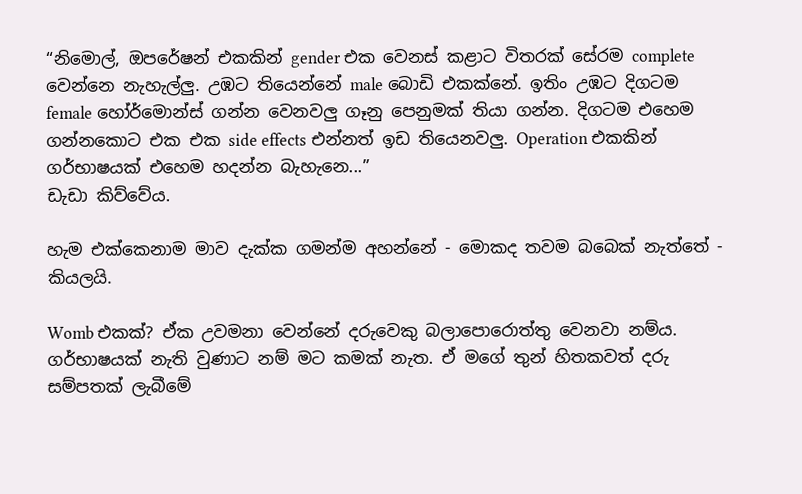“නිමොල්, ඔපරේෂන් එකකින් gender එක වෙනස් කළාට විතරක් සේරම complete වෙන්නෙ නැහැල්ලු. උඹට තියෙන්නේ male බොඩි එකක්නේ. ඉතිං උඹට දිගටම female හෝර්මොන්ස් ගන්න වෙනවලු ගෑනු පෙනුමක් තියා ගන්න. දිගටම එහෙම ගන්නකොට එක එක side effects එන්නත් ඉඩ තියෙනවලු. Operation එකකින් ගර්භාෂයක් එහෙම හදන්න බැහැනෙ...”
ඩැඩා කිව්වේය.

හැම එක්කෙනාම මාව දැක්ක ගමන්ම අහන්නේ - මොකද තවම බබෙක් නැත්තේ - කියලයි.

Womb එකක්? ඒක උවමනා වෙන්නේ දරුවෙකු බලාපොරොත්තු වෙනවා නම්ය. ගර්භාෂයක් නැති වුණාට නම් මට කමක් නැත. ඒ මගේ තුන් හිතකවත් දරු සම්පතක් ලැබීමේ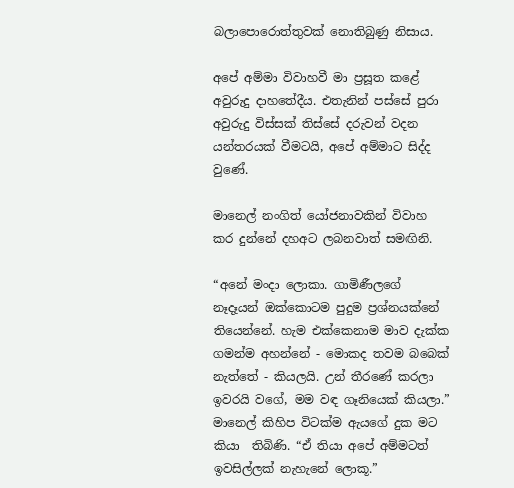බලාපොරොත්තුවක් නොතිබුණු නිසාය.

අපේ අම්මා විවාහවී මා ප්‍රසූත කළේ අවුරුදු දාහතේදීය. එතැනින් පස්සේ පුරා අවුරුදු විස්සක් තිස්සේ දරුවන් වදන යන්තරයක් වීමටයි, අපේ අම්මාට සිද්ද වුණේ.

මානෙල් නංගිත් යෝජනාවකින් විවාහ කර දුන්නේ දහඅට ලබනවාත් සමඟිනි.

“අනේ මංදා ලොකා. ගාමිණීලගේ නෑදෑයන් ඔක්කොටම පුදුම ප්‍රශ්නයක්නේ තියෙන්නේ. හැම එක්කෙනාම මාව දැක්ක ගමන්ම අහන්නේ - මොකද තවම බබෙක් නැත්තේ - කියලයි. උන් තීරණේ කරලා ඉවරයි වගේ, මම වඳ ගෑනියෙක් කියලා.” මානෙල් කිහිප විටක්ම ඇයගේ දුක මට කියා  තිබිණි. “ඒ තියා අපේ අම්මටත් ඉවසිල්ලක් නැහැනේ ලොකූ.”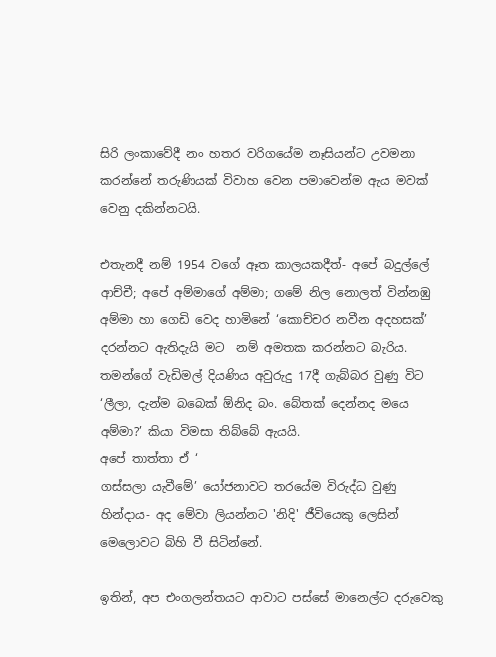සිරි ලංකාවේදී නං හතර වරිගයේම නෑසියන්ට උවමනා කරන්නේ තරුණියක් විවාහ වෙන පමාවෙන්ම ඇය මවක් වෙනු දකින්නටයි.

එතැනදී නම් 1954 වගේ ඈත කාලයකදීත්- අපේ බදුල්ලේ ආච්චී; අපේ අම්මාගේ අම්මා; ගමේ නිල නොලත් වින්නඹු අම්මා හා ගෙඩි වෙද හාමිනේ ‘කොච්චර නවීන අදහසක්’ දරන්නට ඇතිදැයි මට  නම් අමතක කරන්නට බැරිය. තමන්ගේ වැඩිමල් දියණිය අවුරුදු 17දී ගැබ්බර වුණු විට ‘ලීලා, දැන්ම බබෙක් ඕනිද බං. බේතක් දෙන්නද මයෙ අම්මා?’ කියා විමසා තිබ්බේ ඇයයි.
අපේ තාත්තා ඒ ‘
ගස්සලා යැවීමේ’ යෝජනාවට තරයේම විරුද්ධ වුණු හින්දාය- අද මේවා ලියන්නට 'නිදි' ජීවියෙකු ලෙසින් මෙලොවට බිහි වී සිටින්නේ.

ඉතින්, අප එංගලන්තයට ආවාට පස්සේ මානෙල්ට දරුවෙකු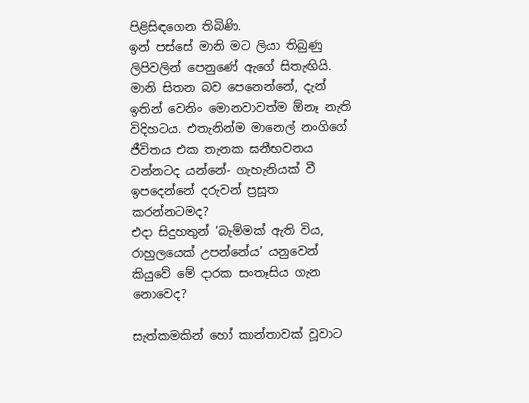පිළිසිඳගෙන තිබිණි.
ඉන් පස්සේ මානි මට ලියා තිබුණු ලිපිවලින් පෙනුණේ ඇගේ සිතැඟියි. මානි සිතන බව පෙනෙන්නේ, දැන් ඉතින් වෙනිං මොනවාවත්ම ඕනෑ නැති විදිහටය. එතැනින්ම මානෙල් නංගිගේ ජීවිතය එක තැනක ඝනීභවනය වන්නටද යන්නේ- ගැහැනියක් වී ඉපදෙන්නේ දරුවන් ප්‍රසූත කරන්නටමද?
එදා සිදුහතුන් ‘බැම්මක් ඇති විය, රාහුලයෙක් උපන්නේය’ යනුවෙන් කියුවේ මේ දාරක සංතෑසිය ගැන නොවෙද?

සැත්කමකින් හෝ කාන්තාවක් වූවාට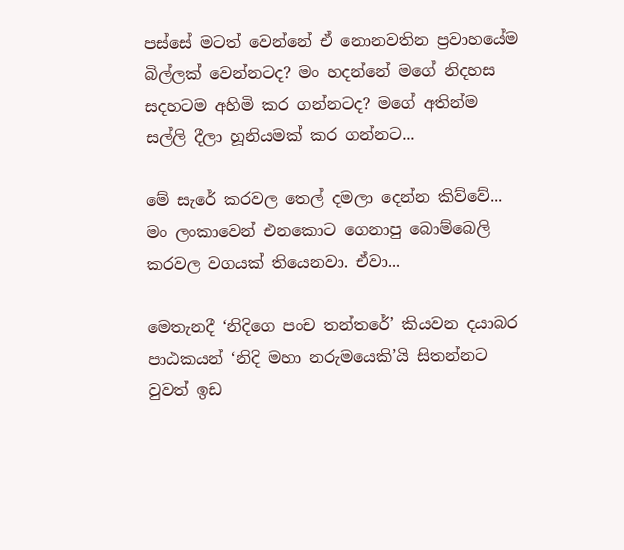පස්සේ මටත් වෙන්නේ ඒ නොනවතින ප්‍රවාහයේම බිල්ලක් වෙන්නටද? මං හදන්නේ මගේ නිදහස සදහටම අහිමි කර ගන්නටද? මගේ අතින්ම සල්ලි දීලා හූනියමක් කර ගන්නට...

මේ සැරේ කරවල තෙල් දමලා දෙන්න කිව්වේ... මං ලංකාවෙන් එනකොට ගෙනාපු බොම්බෙලි කරවල වගයක් තියෙනවා. ඒවා...

මෙතැනදී ‘නිදිගෙ පංච තන්තරේ’ කියවන දයාබර පාඨකයන් ‘නිදි මහා නරුමයෙකි’යි සිතන්නට වුවත් ඉඩ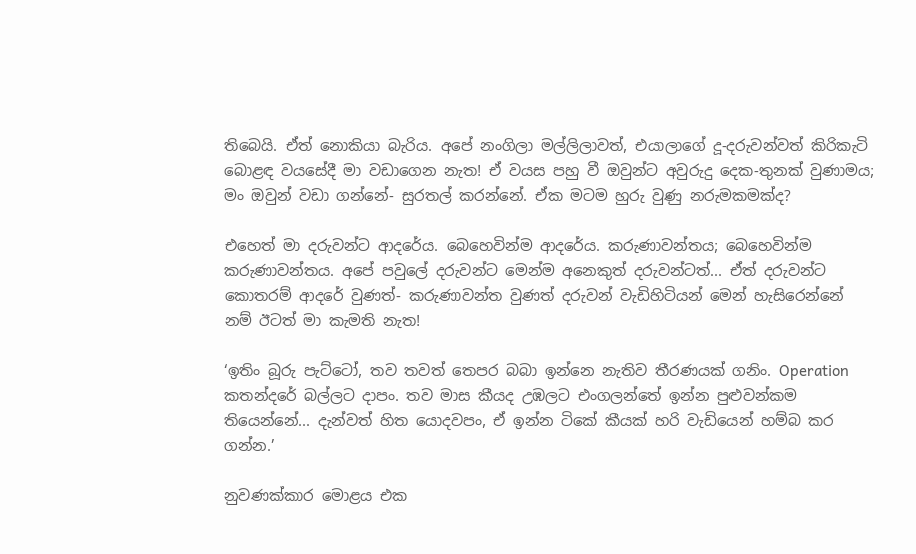තිබෙයි. ඒත් නොකියා බැරිය. අපේ නංගිලා මල්ලිලාවත්, එයාලාගේ දූ-දරුවන්වත් කිරිකැටි බොළඳ වයසේදී මා වඩාගෙන නැත! ඒ වයස පහු වී ඔවුන්ට අවුරුදු දෙක-තුනක් වුණාමය; මං ඔවුන් වඩා ගන්නේ- සුරතල් කරන්නේ. ඒක මටම හුරු වුණු නරුමකමක්ද?

එහෙත් මා දරුවන්ට ආදරේය. බෙහෙවින්ම ආදරේය. කරුණාවන්තය; බෙහෙවින්ම කරුණාවන්තය. අපේ පවුලේ දරුවන්ට මෙන්ම අනෙකුත් දරුවන්ටත්... ඒත් දරුවන්ට කොතරම් ආදරේ වුණත්- කරුණාවන්ත වුණත් දරුවන් වැඩිහිටියන් මෙන් හැසිරෙන්නේ නම් ඊටත් මා කැමති නැත!

‘ඉතිං බූරු පැට්ටෝ, තව තවත් තෙපර බබා ඉන්නෙ නැතිව තීරණයක් ගනිං. Operation  කතන්දරේ බල්ලට දාපං. තව මාස කීයද උඹලට එංගලන්තේ ඉන්න පුළුවන්කම තියෙන්නේ... දැන්වත් හිත යොදවපං, ඒ ඉන්න ටිකේ කීයක් හරි වැඩියෙන් හම්බ කර ගන්න.’

නුවණක්කාර මොළය එක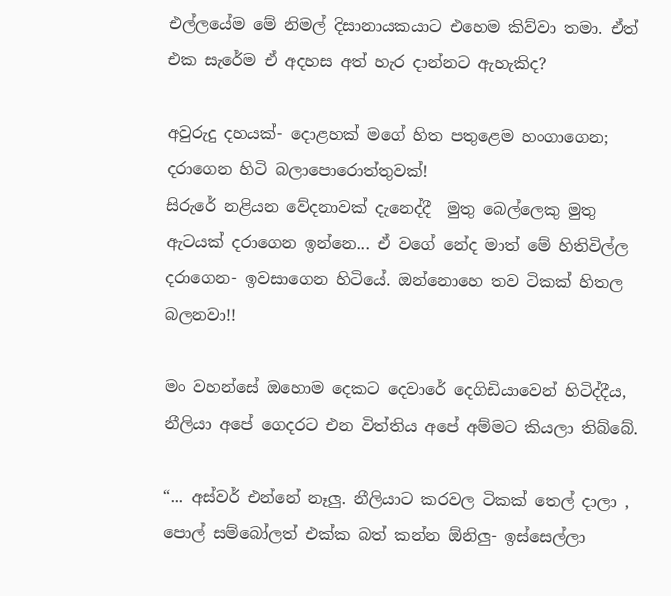එල්ලයේම මේ නිමල් දිසානායකයාට එහෙම කිව්වා තමා. ඒත් එක සැරේම ඒ අදහස අත් හැර දාන්නට ඇහැකිද?

අවුරුදු දහයක්- දොළහක් මගේ හිත පතුළෙම හංගාගෙන; දරාගෙන හිටි බලාපොරොත්තුවක්!
සිරුරේ නළියන වේදනාවක් දැනෙද්දී  මුතු බෙල්ලෙකු මුතු ඇටයක් දරාගෙන ඉන්නෙ... ඒ වගේ නේද මාත් මේ හිතිවිල්ල දරාගෙන- ඉවසාගෙන හිටියේ. ඔන්නොහෙ තව ටිකක් හිතල බලනවා!!

මං වහන්සේ ඔහොම දෙකට දෙවාරේ දෙගිඩියාවෙන් හිටිද්දීය, නීලියා අපේ ගෙදරට එන විත්තිය අපේ අම්මට කියලා තිබ්බේ.

“... අස්වර් එන්නේ නෑලු. නීලියාට කරවල ටිකක් තෙල් දාලා , පොල් සම්බෝලත් එක්ක බත් කන්න ඕනිලු- ඉස්සෙල්ලා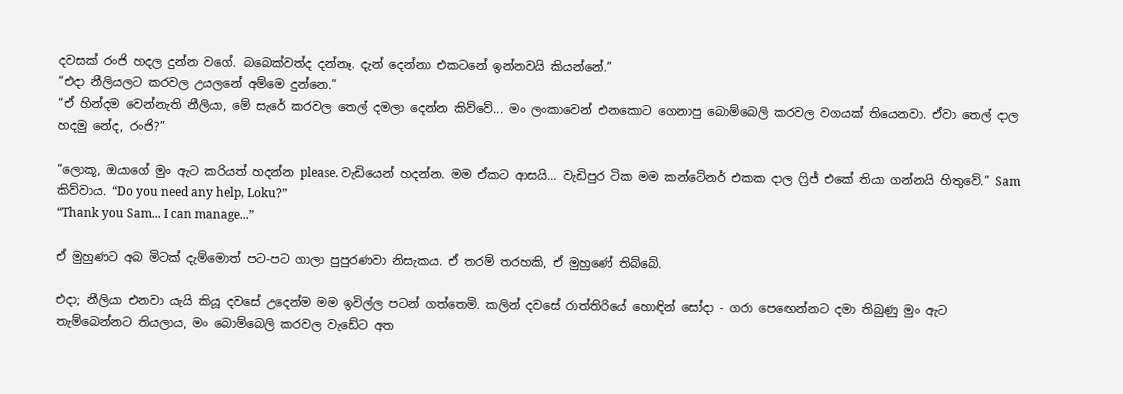දවසක් රංජි හදල දුන්න වගේ. බබෙක්වත්ද දන්නෑ. දැන් දෙන්නා එකටනේ ඉන්නවයි කියන්නේ.”
“එදා නීලියලට කරවල උයලනේ අම්මෙ දුන්නෙ.”
“ඒ හින්දම වෙන්නැති නීලියා, මේ සැරේ කරවල තෙල් දමලා දෙන්න කිව්වේ... මං ලංකාවෙන් එනකොට ගෙනාපු බොම්බෙලි කරවල වගයක් තියෙනවා. ඒවා තෙල් දාල හදමු නේද, රංජි?”

“ලොකූ, ඔයාගේ මුං ඇට කරියත් හදන්න please. වැඩියෙන් හදන්න. මම ඒකට ආසයි... වැඩිපුර ටික මම කන්ටේනර් එකක දාල ෆ්‍රිජ් එකේ තියා ගන්නයි හිතුවේ.” Sam කිව්වාය. “Do you need any help, Loku?”
“Thank you Sam... I can manage...”

ඒ මුහුණට අබ මිටක් දැම්මොත් පට-පට ගාලා පුපුරණවා නිසැකය. ඒ තරම් තරහකි, ඒ මුහුණේ තිබ්බේ.

එදා; නීලියා එනවා යැයි කියූ දවසේ උදෙන්ම මම ඉවිල්ල පටන් ගත්තෙමි. කලින් දවසේ රාත්තිරියේ හොඳින් සෝදා - ගරා පෙඟෙන්නට දමා තිබුණු මුං ඇට තැම්බෙන්නට තියලාය, මං බොම්බෙලි කරවල වැඩේට අත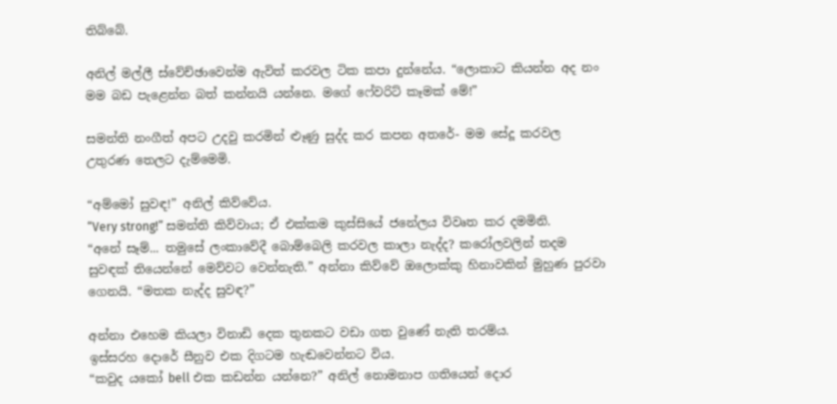තිබ්බේ.

අනිල් මල්ලී ස්වේච්ඡාවෙන්ම ඇවිත් කරවල ටික කපා දුන්නේය. “ලොකාට කියන්න අද නං මම බඩ පැළෙන්න බත් කන්නයි යන්නෙ. මගේ ෆේවරිට් කෑමක් මේ!”

සමන්ති නංගීත් අපට උදවු කරමින් ළූණු සුද්ද කර කපන අතරේ- මම සේදූ කරවල උතුරණ තෙලට දැම්මෙමි.

“අම්මෝ සුවඳ!” අනිල් කිව්වේය.
“Very strong!” සමන්ති කිව්වාය; ඒ එක්කම කුස්සියේ ජනේලය විවෘත කර දමමිනි.
“අනේ සෑම්... තමුසේ ලංකාවේදී බොම්බෙලි කරවල කාලා නැද්ද? කරෝලවලින් තදම සුවඳක් තියෙන්නේ මෙව්වට වෙන්නැති.” අන්නා කිව්වේ ඔලොක්කු හිනාවකින් මුහුණ පුරවා ගෙනයි. “මතක නැද්ද සුවඳ?”

අන්නා එහෙම කියලා විනාඩි දෙක තුනකට වඩා ගත වුණේ නැති තරම්ය.
ඉස්සරහ දොරේ සීනුව එක දිගටම හැඬවෙන්නට විය.
“කවුද යකෝ bell එක කඩන්න යන්නෙ?” අනිල් නොමනාප ගතියෙන් දොර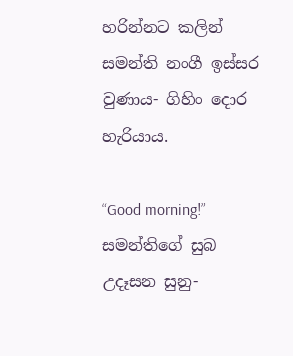හරින්නට කලින් සමන්ති නංගී ඉස්සර වුණාය- ගිහිං දොර හැරියාය.

“Good morning!” සමන්තිගේ සුබ උදෑසන සුනු-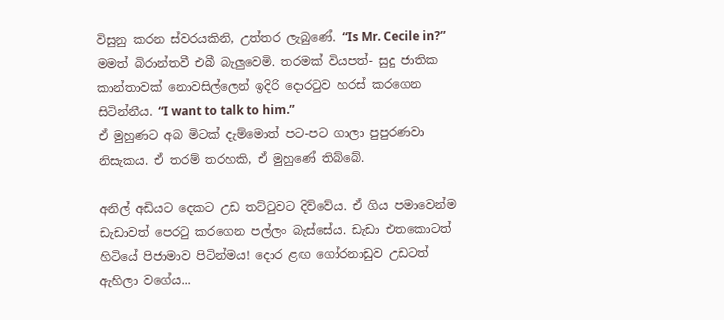විසුනු කරන ස්වරයකිනි, උත්තර ලැබුණේ. “Is Mr. Cecile in?” මමත් බිරාන්තවී එබී බැලුවෙමි. තරමක් වියපත්- සුදු ජාතික කාන්තාවක් නොවසිල්ලෙන් ඉදිරි දොරටුව හරස් කරගෙන සිටින්නීය. “I want to talk to him.”
ඒ මුහුණට අබ මිටක් දැම්මොත් පට-පට ගාලා පුපුරණවා නිසැකය. ඒ තරම් තරහකි, ඒ මුහුණේ තිබ්බේ.

අනිල් අඩියට දෙකට උඩ තට්ටුවට දිව්වේය. ඒ ගිය පමාවෙන්ම ඩැඩාවත් පෙරටු කරගෙන පල්ලං බැස්සේය. ඩැඩා එතකොටත් හිටියේ පිජාමාව පිටින්මය! දොර ළඟ ගෝරනාඩුව උඩටත් ඇහිලා වගේය...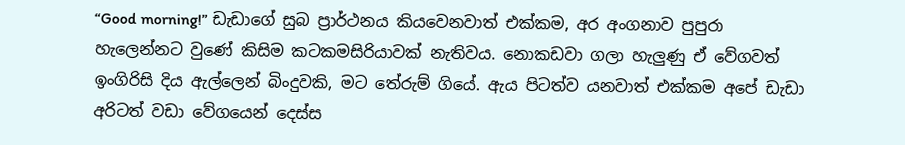“Good morning!” ඩැඩාගේ සුබ ප්‍රාර්ථනය කියවෙනවාත් එක්කම, අර අංගනාව පුපුරා හැලෙන්නට වුණේ කිසිම කටකමසිරියාවක් නැතිවය. නොකඩවා ගලා හැලුණු ඒ වේගවත් ඉංගිරිසි දිය ඇල්ලෙන් බිංදුවකි, මට තේරුම් ගියේ. ඇය පිටත්ව යනවාත් එක්කම අපේ ඩැඩා අරිටත් වඩා වේගයෙන් දෙස්ස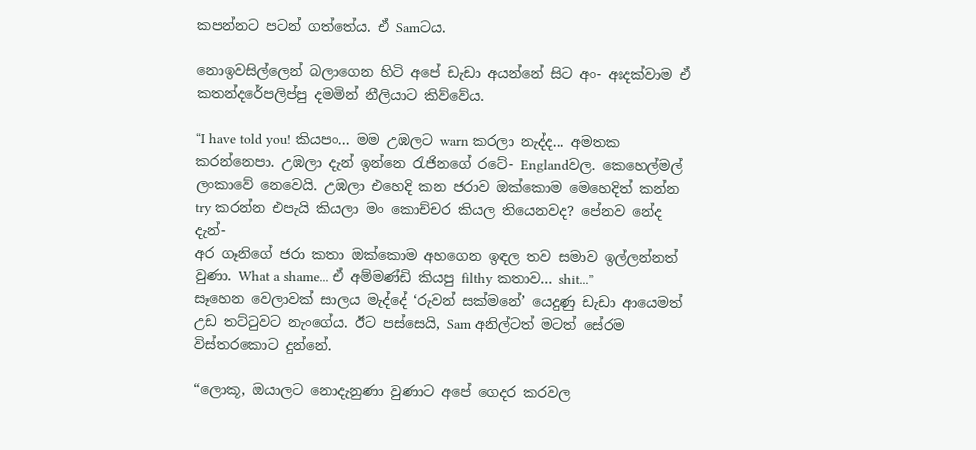කපන්නට පටන් ගත්තේය. ඒ Samටය.

නොඉවසිල්ලෙන් බලාගෙන හිටි අපේ ඩැඩා අයන්නේ සිට අං- අඃදක්වාම ඒ කතන්දරේපලිප්පු දමමින් නීලියාට කිව්වේය.

“I have told you! කියපං... මම උඹලට warn කරලා නැද්ද... අමතක කරන්නෙපා. උඹලා දැන් ඉන්නෙ රැජිනගේ රටේ- Englandවල. කෙහෙල්මල් ලංකාවේ නෙවෙයි. උඹලා එහෙදි කන ජරාව ඔක්කොම මෙහෙදිත් කන්න try කරන්න එපැයි කියලා මං කොච්චර කියල තියෙනවද? පේනව නේද දැන්-
අර ගෑනිගේ ජරා කතා ඔක්කොම අහගෙන ඉඳල තව සමාව ඉල්ලන්නත් වුණා. What a shame... ඒ අම්මණ්ඩි කියපු filthy කතාව... shit...”
සෑහෙන වෙලාවක් සාලය මැද්දේ ‘රුවන් සක්මනේ’ යෙදුණු ඩැඩා ආයෙමත් උඩ තට්ටුවට නැංගේය. ඊට පස්සෙයි, Sam අනිල්ටත් මටත් සේරම විස්තරකොට දුන්නේ.

“ලොකූ, ඔයාලට නොදැනුණා වුණාට අපේ ගෙදර කරවල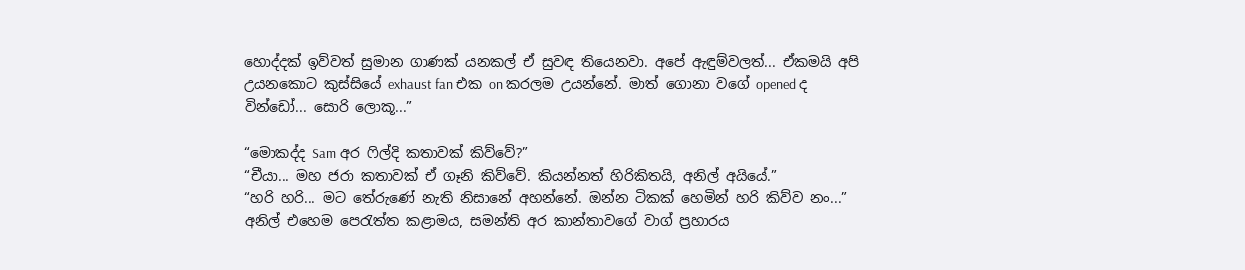හොද්දක් ඉව්වත් සුමාන ගාණක් යනකල් ඒ සුවඳ තියෙනවා. අපේ ඇඳුම්වලත්... ඒකමයි අපි උයනකොට කුස්සියේ exhaust fan එක on කරලම උයන්නේ. මාත් ගොනා වගේ opened ද වින්ඩෝ... සොරි ලොකූ...”

“මොකද්ද Sam අර ෆිල්දි කතාවක් කිව්වේ?”
“චීයා... මහ ජරා කතාවක් ඒ ගෑනි කිව්වේ. කියන්නත් හිරිකිතයි, අනිල් අයියේ.”
“හරි හරි... මට තේරුණේ නැති නිසානේ අහන්නේ. ඔන්න ටිකක් හෙමින් හරි කිව්ව නං...” අනිල් එහෙම පෙරැත්ත කළාමය, සමන්ති අර කාන්තාවගේ වාග් ප්‍රහාරය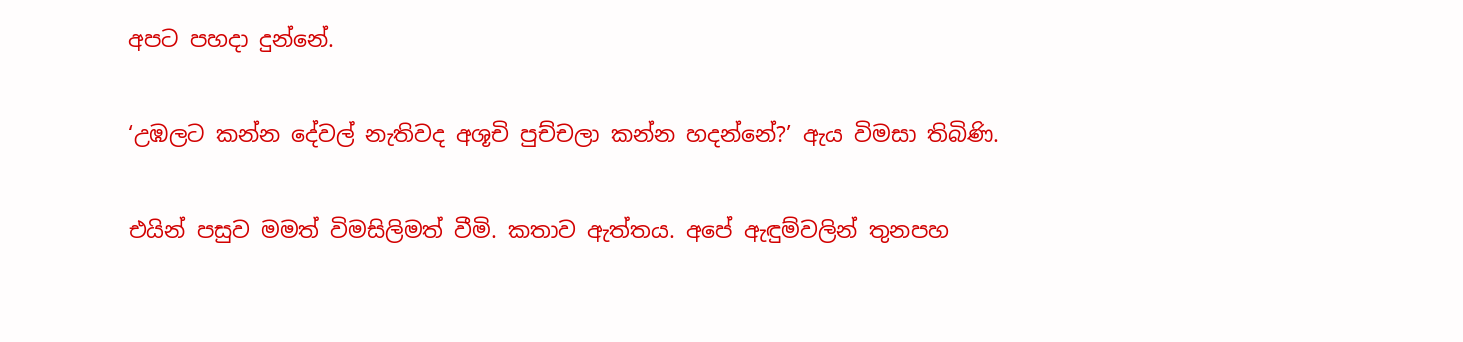අපට පහදා දුන්නේ.

‘උඹලට කන්න දේවල් නැතිවද අශූචි පුච්චලා කන්න හදන්නේ?’ ඇය විමසා තිබිණි.

එයින් පසුව මමත් විමසිලිමත් වීමි. කතාව ඇත්තය. අපේ ඇඳුම්වලින් තුනපහ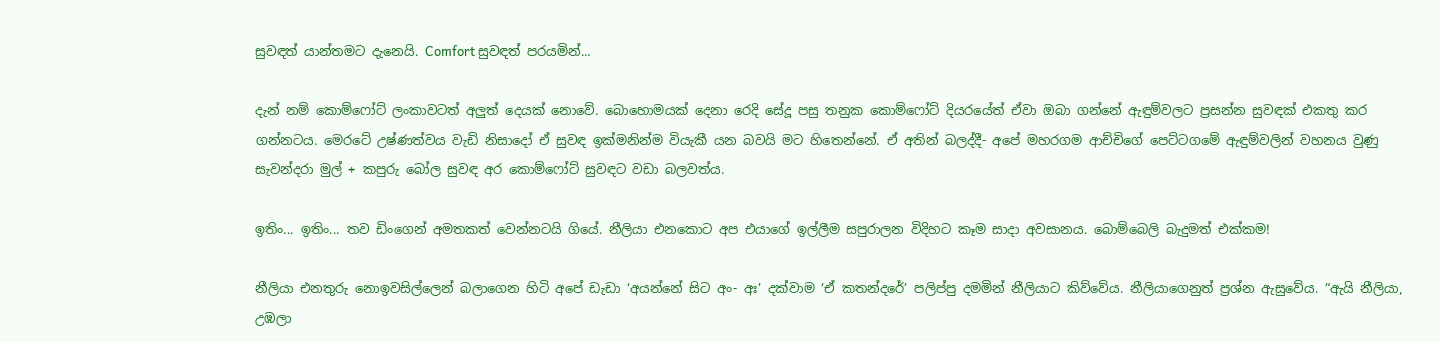සුවඳත් යාන්තමට දැනෙයි. Comfort සුවඳත් පරයමින්...

දැන් නම් කොම්ෆෝට් ලංකාවටත් අලුත් දෙයක් නොවේ. බොහොමයක් දෙනා රෙදි සේදූ පසු තනුක කොම්ෆෝට් දියරයේත් ඒවා ඔබා ගන්නේ ඇඳුම්වලට ප්‍රසන්න සුවඳක් එකතු කර ගන්නටය. මෙරටේ උෂ්ණත්වය වැඩි නිසාදෝ ඒ සුවඳ ඉක්මනින්ම වියැකී යන බවයි මට හිතෙන්නේ. ඒ අතින් බලද්දී- අපේ මහරගම ආච්චිගේ පෙට්ටගමේ ඇඳුම්වලින් වහනය වුණු සැවන්දරා මුල් + කපුරු බෝල සුවඳ අර කොම්ෆෝට් සුවඳට වඩා බලවත්ය.

ඉතිං... ඉතිං... තව ඩිංගෙන් අමතකත් වෙන්නටයි ගියේ. නීලියා එනකොට අප එයාගේ ඉල්ලීම සපුරාලන විදිහට කෑම සාදා අවසානය. බොම්බෙලි බැදුමත් එක්කම!

නීලියා එනතුරු නොඉවසිල්ලෙන් බලාගෙන හිටි අපේ ඩැඩා ‘අයන්නේ සිට අං- අඃ’ දක්වාම ‘ඒ කතන්දරේ’ පලිප්පු දමමින් නීලියාට කිව්වේය. නීලියාගෙනුත් ප්‍රශ්න ඇසුවේය. “ඇයි නීලියා, උඹලා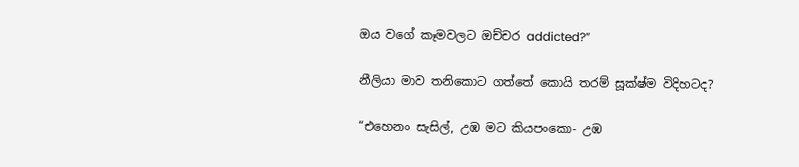ඔය වගේ කෑමවලට ඔච්චර addicted?”

නීලියා මාව තනිකොට ගත්තේ කොයි තරම් සූක්ෂ්ම විදිහටද?

“එහෙනං සැසිල්, උඹ මට කියපංකො- උඹ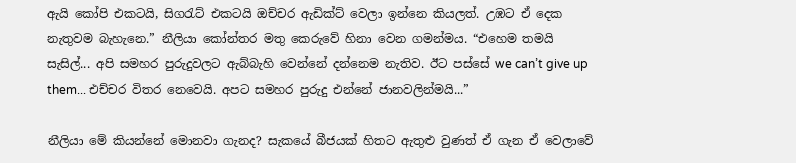ඇයි කෝපි එකටයි, සිගරැට් එකටයි ඔච්චර ඇඩික්ට් වෙලා ඉන්නෙ කියලත්. උඹට ඒ දෙක නැතුවම බැහැනෙ.” නීලියා කෝන්තර මතු කෙරුවේ හිනා වෙන ගමන්මය. “එහෙම තමයි සැසිල්... අපි සමහර පුරුදුවලට ඇබ්බැහි වෙන්නේ දන්නෙම නැතිව. ඊට පස්සේ we can’t give up them... එච්චර විතර නෙවෙයි. අපට සමහර පුරුදු එන්නේ ජානවලින්මයි...”

නීලියා මේ කියන්නේ මොනවා ගැනද? සැකයේ බීජයක් හිතට ඇතුළු වුණත් ඒ ගැන ඒ වෙලාවේ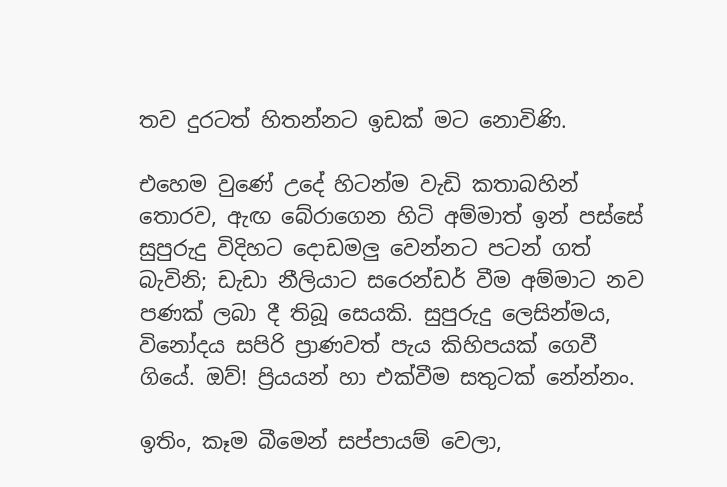තව දුරටත් හිතන්නට ඉඩක් මට නොවිණි.

එහෙම වුණේ උදේ හිටන්ම වැඩි කතාබහින් තොරව, ඇඟ බේරාගෙන හිටි අම්මාත් ඉන් පස්සේ සුපුරුදු විදිහට දොඩමලු වෙන්නට පටන් ගත් බැවිනි; ඩැඩා නීලියාට සරෙන්ඩර් වීම අම්මාට නව පණක් ලබා දී තිබූ සෙයකි. සුපුරුදු ලෙසින්මය, විනෝදය සපිරි ප්‍රාණවත් පැය කිහිපයක් ගෙවී ගියේ. ඔව්! ප්‍රියයන් හා එක්වීම සතුටක් නේන්නං.

ඉතිං, කෑම බීමෙන් සප්පායම් වෙලා,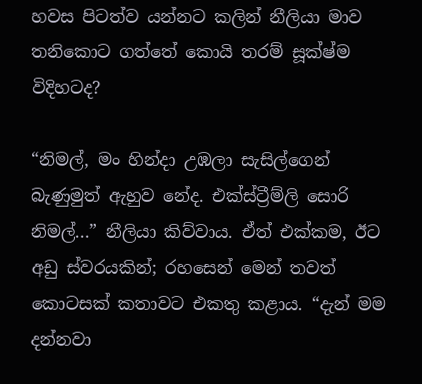හවස පිටත්ව යන්නට කලින් නීලියා මාව තනිකොට ගත්තේ කොයි තරම් සූක්ෂ්ම විදිහටද?

“නිමල්, මං හින්දා උඹලා සැසිල්ගෙන් බැණුමුත් ඇහුව නේද. එක්ස්ට්‍රීම්ලි සොරි නිමල්...” නීලියා කිව්වාය. ඒත් එක්කම, ඊට අඩු ස්වරයකින්; රහසෙන් මෙන් තවත් කොටසක් කතාවට එකතු කළාය. “දැන් මම දන්නවා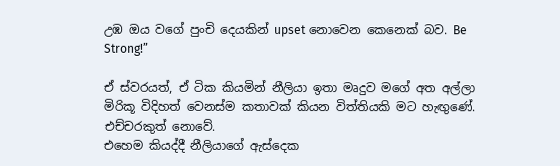උඹ ඔය වගේ පුංචි දෙයකින් upset නොවෙන කෙනෙක් බව. Be Strong!”

ඒ ස්වරයත්, ඒ ටික කියමින් නීලියා ඉතා මෘදුව මගේ අත අල්ලා මිරිකූ විදිහත් වෙනස්ම කතාවක් කියන විත්තියකි මට හැඟුණේ. එච්චරකුත් නොවේ.
එහෙම කියද්දී නීලියාගේ ඇස්දෙක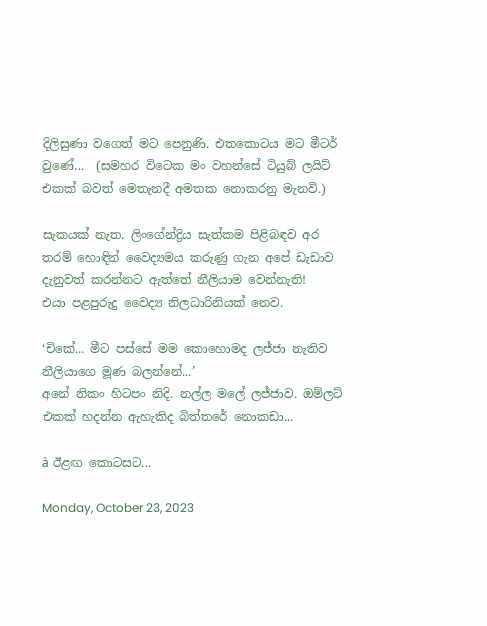දිලිසුණා වගෙත් මට පෙනුණි. එතකොටය මට මීටර් වුණේ...  (සමහර විටෙක මං වහන්සේ ටියුබ් ලයිට් එකක් බවත් මෙතැනදී අමතක නොකරනු මැනවි.)

සැකයක් නැත. ලිංගේන්ද්‍රිය සැත්කම පිළිබඳව අර තරම් හොඳින් වෛද්‍යමය කරුණු ගැන අපේ ඩැඩාව දැනුවත් කරන්නට ඇත්තේ නීලියාම වෙන්නැති!
එයා පළපුරුදු වෛද්‍ය නිලධාරිනියක් නෙව.

‘චිකේ... මීට පස්සේ මම කොහොමද ලජ්ජා නැතිව නීලියාගෙ මූණ බලන්නේ...’
අනේ නිකං හිටපං නිදි. නල්ල මලේ ලජ්ජාව. ඔම්ලට් එකක් හදන්න ඇහැකිද බිත්තරේ නොකඩා...

à ඊළඟ කොටසට...

Monday, October 23, 2023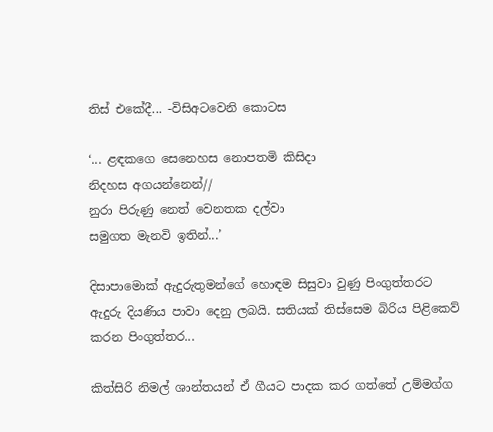තිස් එකේදී... -විසිඅටවෙනි කොටස

‘... ළඳකගෙ සෙනෙහස නොපතමි කිසිදා
නිදහස අගයන්නෙන්//
නුරා පිරුණු නෙත් වෙනතක දල්වා
සමුගත මැනවි ඉතින්...’

දිසාපාමොක් ඇදුරුතුමන්ගේ හොඳම සිසුවා වුණු පිංගුත්තරට ඇදුරු දියණිය පාවා දෙනු ලබයි. සතියක් තිස්සෙම බිරිය පිළිකෙව් කරන පිංගුත්තර...

කිත්සිරි නිමල් ශාන්තයන් ඒ ගීයට පාදක කර ගත්තේ උම්මග්ග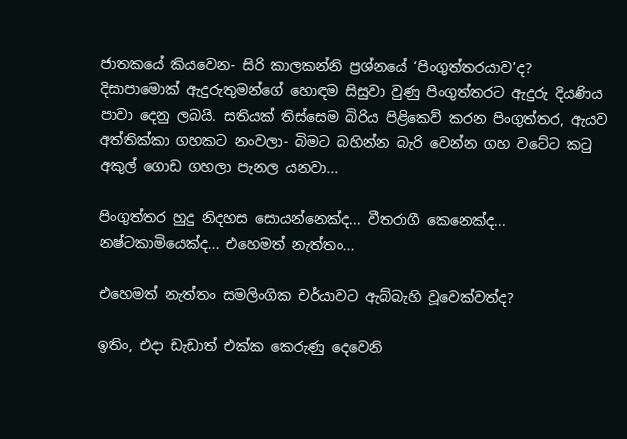ජාතකයේ කියවෙන- සිරි කාලකන්නි ප්‍රශ්නයේ ‘පිංගුත්තරයාව’ද?
දිසාපාමොක් ඇදුරුතුමන්ගේ හොඳම සිසුවා වුණු පිංගුත්තරට ඇදුරු දියණිය පාවා දෙනු ලබයි. සතියක් තිස්සෙම බිරිය පිළිකෙව් කරන පිංගුත්තර, ඇයව අත්තික්කා ගහකට නංවලා- බිමට බහින්න බැරි වෙන්න ගහ වටේට කටු අකුල් ගොඩ ගහලා පැනල යනවා...

පිංගුත්තර හුදු නිදහස සොයන්නෙක්ද... වීතරාගී කෙනෙක්ද... නෂ්ටකාමියෙක්ද... එහෙමත් නැත්තං...

එහෙමත් නැත්තං සමලිංගික චර්යාවට ඇබ්බැහි වූවෙක්වත්ද?

ඉතිං, එදා ඩැඩාත් එක්ක කෙරුණු දෙවෙනි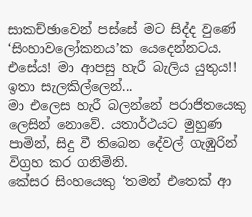සාකච්ඡාවෙන් පස්සේ මට සිද්ද වුණේ ‘සිංහාවලෝකනය’ක යෙදෙන්නටය. එසේය! මා ආපසු හැරී බැලිය යුතුය!! ඉතා සැලකිල්ලෙන්...
මා එලෙස හැරී බලන්නේ පරාජිතයෙකු ලෙසින් නොවේ. යතාර්ථයට මුහුණ පාමින්, සිදු වී තිබෙන දේවල් ගැඹුරින් විග්‍රහ කර ගනිමිනි.
කේසර සිංහයෙකු ‘තමන් එතෙක් ආ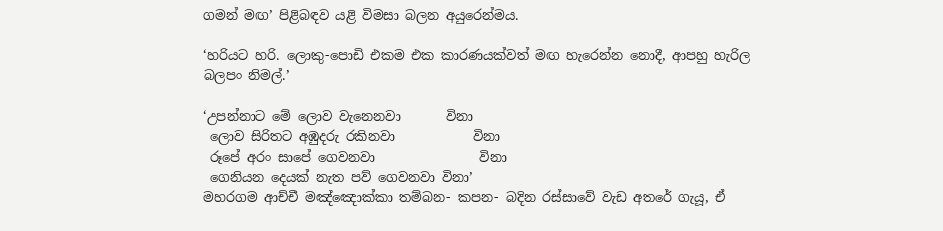ගමන් මඟ’ පිළිබඳව යළි විමසා බලන අයුරෙන්මය.

‘හරියට හරි. ලොකු-පොඩි එකම එක කාරණයක්වත් මඟ හැරෙන්න නොදී, ආපහු හැරිල බලපං නිමල්.’

‘උපන්නාට මේ ලොව වැනෙනවා       විනා
 ලොව සිරිතට අඹුදරු රකිනවා            විනා
 රූපේ අරං සාපේ ගෙවනවා                විනා
 ගෙනියන දෙයක් නැත පව් ගෙවනවා විනා’
මහරගම ආච්චී මඤ්ඤොක්කා තම්බන- කපන- බදින රස්සාවේ වැඩ අතරේ ගැයූ, ඒ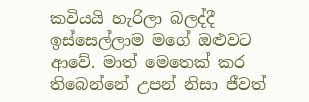කවියයි හැරිලා බලද්දී ඉස්සෙල්ලාම මගේ ඔළුවට ආවේ. මාත් මෙතෙක් කර තිබෙන්නේ උපන් නිසා ජීවත්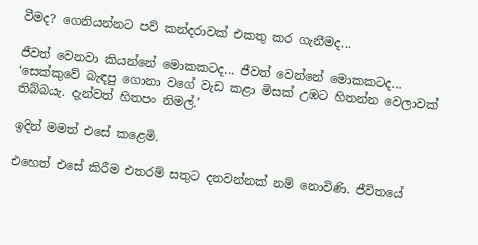වීමද? ගෙනියන්නට පව් කන්දරාවක් එකතු කර ගැනීමද...

ජීවත් වෙනවා කියන්නේ මොකකටද... ජීවත් වෙන්නේ මොකකටද...
‘සෙක්කුවේ බැඳපු ගොනා වගේ වැඩ කළා මිසක් උඹට හිතන්න වෙලාවක් තිබ්බයැ. දැන්වත් හිතපං නිමල්.’

ඉදින් මමත් එසේ කළෙමි.

එහෙත් එසේ කිරීම එතරම් සතුට දනවන්නක් නම් නොවිණි. ජීවිතයේ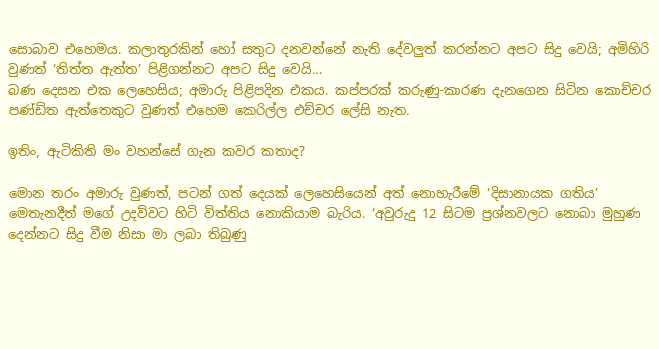සොබාව එහෙමය. කලාතුරකින් හෝ සතුට දනවන්නේ නැති දේවලුත් කරන්නට අපට සිදු වෙයි; අමිහිරි වුණත් ‘තිත්ත ඇත්ත’ පිළිගන්නට අපට සිදු වෙයි...
බණ දෙසන එක ලෙහෙසිය; අමාරු පිළිපදින එකය. කප්පරක් කරුණු-කාරණ දැනගෙන සිටින කොච්චර පණ්ඩිත ඇත්තෙකුට වුණත් එහෙම කෙරිල්ල එච්චර ලේසි නැත.

ඉතිං, ඇටිකිති මං වහන්සේ ගැන කවර කතාද?

මොන තරං අමාරු වුණත්, පටන් ගත් දෙයක් ලෙහෙසියෙන් අත් නොහැරීමේ ‘දිසානායක ගතිය’ මෙතැනදීත් මගේ උදව්වට හිටි විත්තිය නොකියාම බැරිය. ‘අවුරුදු 12 සිටම ප්‍රශ්නවලට නොබා මුහුණ දෙන්නට සිදු වීම නිසා මා ලබා තිබුණු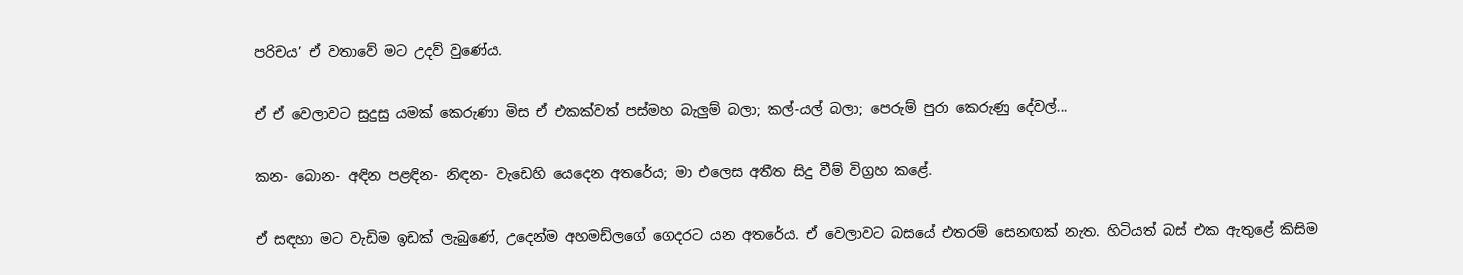පරිචය’ ඒ වතාවේ මට උදව් වුණේය.

ඒ ඒ වෙලාවට සුදුසු යමක් කෙරුණා මිස ඒ එකක්වත් පස්මහ බැලුම් බලා; කල්-යල් බලා; පෙරුම් පුරා කෙරුණු දේවල්...

කන- බොන- අඳින පළඳින- නිඳන- වැඩෙහි යෙදෙන අතරේය; මා එලෙස අතීත සිදු වීම් විග්‍රහ කළේ.

ඒ සඳහා මට වැඩිම ඉඩක් ලැබුණේ, උදෙන්ම අහමඩ්ලගේ ගෙදරට යන අතරේය. ඒ වෙලාවට බසයේ එතරම් සෙනඟක් නැත. හිටියත් බස් එක ඇතුළේ කිසිම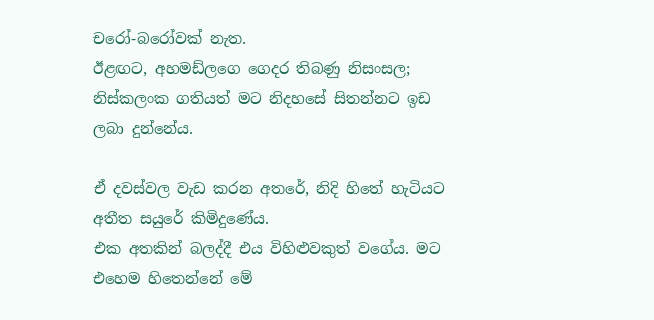චරෝ-බරෝවක් නැත.
ඊළඟට, අහමඩ්ලගෙ ගෙදර තිබණු නිසංසල; නිස්කලංක ගතියත් මට නිදහසේ සිතන්නට ඉඩ ලබා දුන්නේය.

ඒ දවස්වල වැඩ කරන අතරේ, නිදි හිතේ හැටියට අතීත සයුරේ කිමිදුණේය.
එක අතකින් බලද්දී එය විහිළුවකුත් වගේය. මට එහෙම හිතෙන්නේ මේ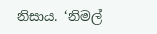නිසාය. ‘නිමල්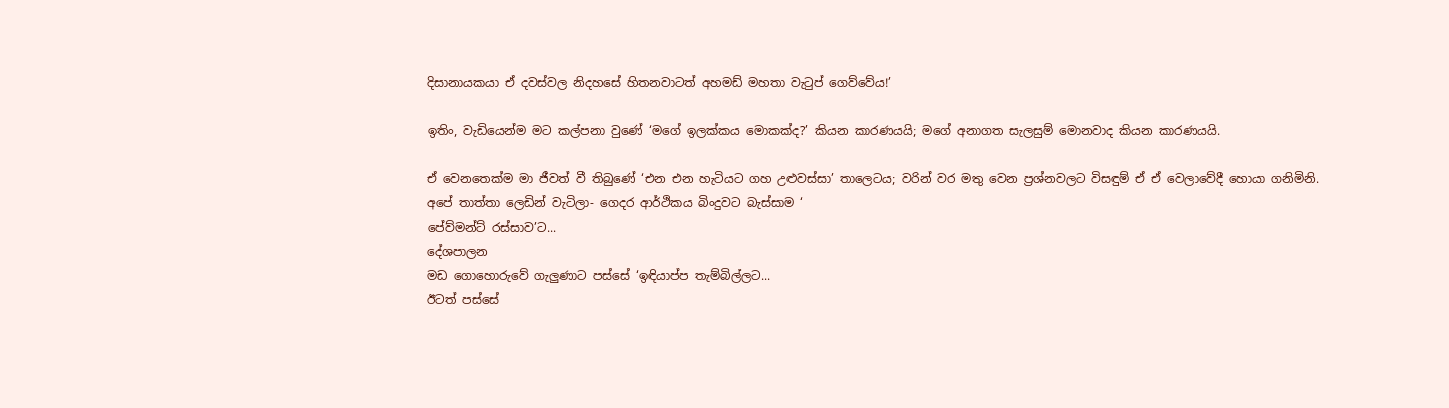දිසානායකයා ඒ දවස්වල නිදහසේ හිතනවාටත් අහමඩ් මහතා වැටුප් ගෙව්වේය!’

ඉතිං, වැඩියෙන්ම මට කල්පනා වුණේ ‘මගේ ඉලක්කය මොකක්ද?’ කියන කාරණයයි; මගේ අනාගත සැලසුම් මොනවාද කියන කාරණයයි.

ඒ වෙනතෙක්ම මා ජීවත් වී තිබුණේ ‘එන එන හැටියට ගහ උළුවස්සා’ තාලෙටය; වරින් වර මතු වෙන ප්‍රශ්නවලට විසඳුම් ඒ ඒ වෙලාවේදී හොයා ගනිමිනි.
අපේ තාත්තා ලෙඩින් වැටිලා- ගෙදර ආර්ථිකය බිංදුවට බැස්සාම ‘
පේව්මන්ට් රස්සාව’ට...
දේශපාලන
මඩ ගොහොරුවේ ගැලුණාට පස්සේ ‘ඉඳියාප්ප තැම්බිල්ලට...
ඊටත් පස්සේ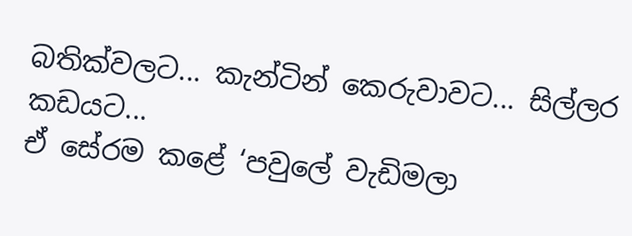බතික්වලට... කැන්ටින් කෙරුවාවට... සිල්ලර කඩයට...
ඒ සේරම කළේ ‘පවුලේ වැඩිමලා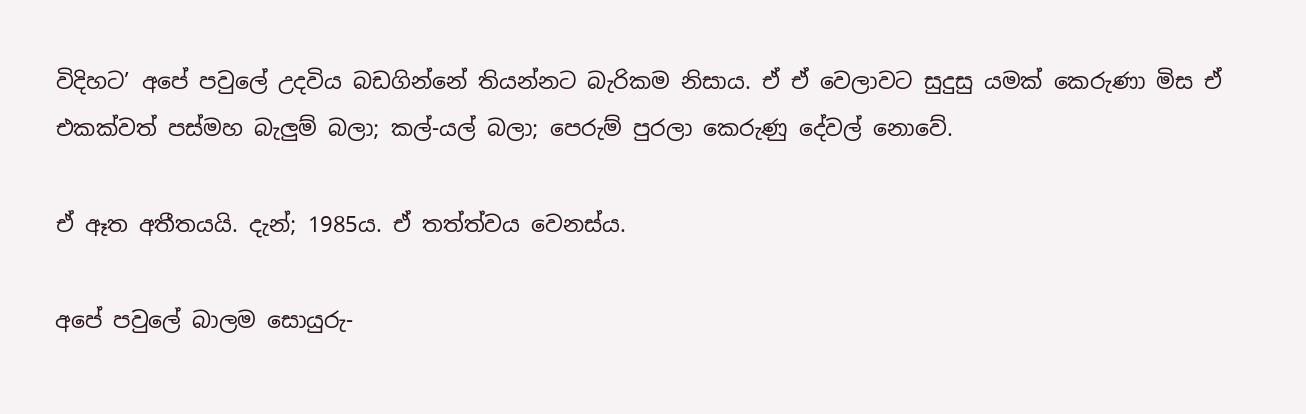විදිහට’ අපේ පවුලේ උදවිය බඩගින්නේ තියන්නට බැරිකම නිසාය. ඒ ඒ වෙලාවට සුදුසු යමක් කෙරුණා මිස ඒ එකක්වත් පස්මහ බැලුම් බලා; කල්-යල් බලා; පෙරුම් පුරලා කෙරුණු දේවල් නොවේ.

ඒ ඈත අතීතයයි. දැන්; 1985ය. ඒ තත්ත්වය වෙනස්ය.

අපේ පවුලේ බාලම සොයුරු-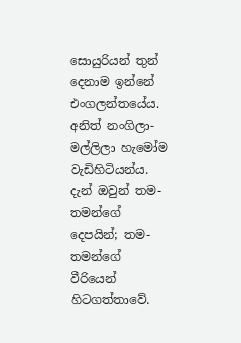සොයුරියන් තුන් දෙනාම ඉන්නේ එංගලන්තයේය.
අනිත් නංගිලා- මල්ලිලා හැමෝම වැඩිහිටියන්ය. දැන් ඔවුන් තම-තමන්ගේ දෙපයින්; තම-තමන්ගේ වීරියෙන් හිටගත්තාවේ.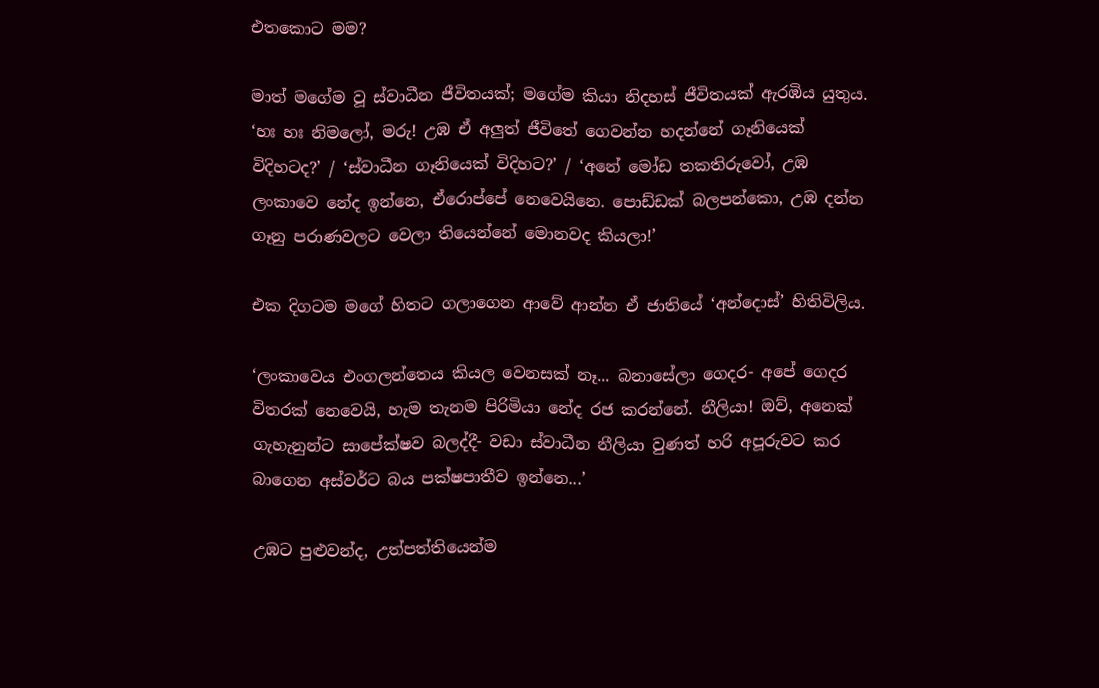එතකොට මම?

මාත් මගේම වූ ස්වාධීන ජීවිතයක්; මගේම කියා නිදහස් ජීවිතයක් ඇරඹිය යුතුය.
‘හඃ හඃ නිමලෝ, මරු! උඹ ඒ අලුත් ජීවිතේ ගෙවන්න හදන්නේ ගෑනියෙක් විදිහටද?’ / ‘ස්වාධීන ගෑනියෙක් විදිහට?’ / ‘අනේ මෝඩ තකතිරුවෝ, උඹ ලංකාවෙ නේද ඉන්නෙ, ඒරොප්පේ නෙවෙයිනෙ. පොඩ්ඩක් බලපන්කො, උඹ දන්න ගෑනු පරාණවලට වෙලා තියෙන්නේ මොනවද කියලා!’

එක දිගටම මගේ හිතට ගලාගෙන ආවේ ආන්න ඒ ජාතියේ ‘අන්දොස්’ හිතිවිලිය.

‘ලංකාවෙය එංගලන්තෙය කියල වෙනසක් නෑ... බනාසේලා ගෙදර- අපේ ගෙදර විතරක් නෙවෙයි, හැම තැනම පිරිමියා නේද රජ කරන්නේ. නීලියා! ඔව්, අනෙක් ගැහැනුන්ට සාපේක්ෂව බලද්දී- වඩා ස්වාධීන නීලියා වුණත් හරි අපූරුවට කර බාගෙන අස්වර්ට බය පක්ෂපාතීව ඉන්නෙ...’

උඹට පුළුවන්ද, උත්පත්තියෙන්ම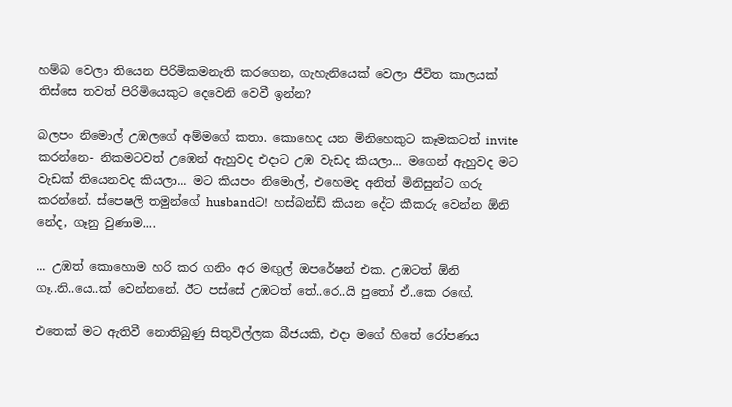හම්බ වෙලා තියෙන පිරිමිකමනැති කරගෙන, ගැහැනියෙක් වෙලා ජීවිත කාලයක් තිස්සෙ තවත් පිරිමියෙකුට දෙවෙනි වෙවී ඉන්න?

බලපං නිමොල් උඹලගේ අම්මගේ කතා. කොහෙද යන මිනිහෙකුට කෑමකටත් invite කරන්නෙ- නිකමටවත් උඹෙන් ඇහුවද එදාට උඹ වැඩද කියලා... මගෙන් ඇහුවද මට වැඩක් තියෙනවද කියලා... මට කියපං නිමොල්, එහෙමද අනිත් මිනිසුන්ට ගරු කරන්නේ. ස්පෙෂලි තමුන්ගේ husbandට! හස්බන්ඩ් කියන දේට කීකරු වෙන්න ඕනි නේද, ගෑනු වුණාම....

... උඹත් කොහොම හරි කර ගනිං අර මඟුල් ඔපරේෂන් එක. උඹටත් ඕනි ගෑ..නි..යෙ..ක් වෙන්නනේ. ඊට පස්සේ උඹටත් තේ..රෙ..යි පුතෝ ඒ..කෙ රඟේ.

එතෙක් මට ඇතිවී නොතිබුණු සිතුවිල්ලක බීජයකි, එදා මගේ හිතේ රෝපණය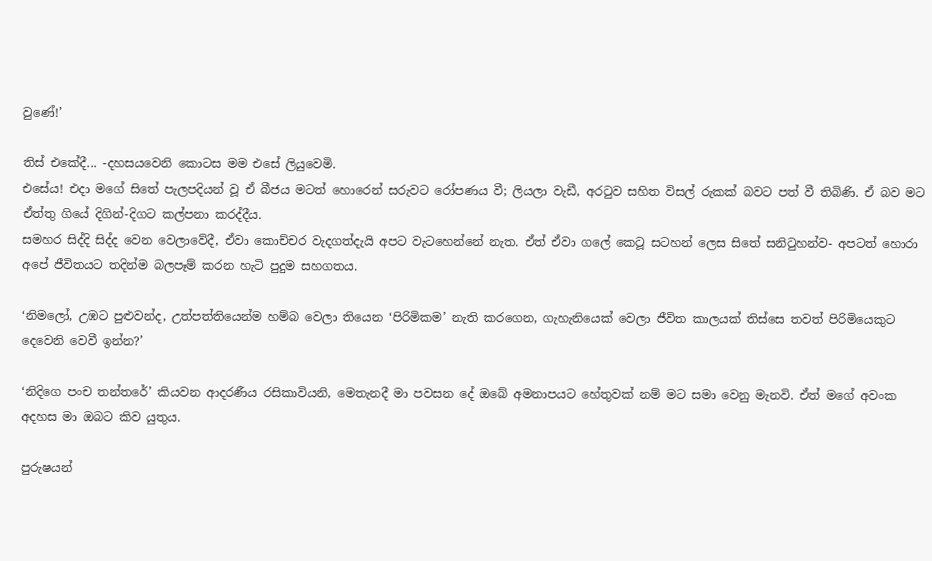වුණේ!’

තිස් එකේදී... -දහසයවෙනි කොටස මම එසේ ලියුවෙමි.
එසේය! එදා මගේ සිතේ පැලපදියන් වූ ඒ බීජය මටත් හොරෙන් සරුවට රෝපණය වී; ලියලා වැඩී, අරටුව සහිත විසල් රුකක් බවට පත් වී තිබිණි. ඒ බව මට ඒත්තු ගියේ දිගින්-දිගට කල්පනා කරද්දීය.
සමහර සිද්දි සිද්ද වෙන වෙලාවේදී, ඒවා කොච්චර වැදගත්දැයි අපට වැටහෙන්නේ නැත. ඒත් ඒවා ගලේ කෙටූ සටහන් ලෙස සිතේ සනිටුහන්ව- අපටත් හොරා අපේ ජීවිතයට තදින්ම බලපෑම් කරන හැටි පුදුම සහගතය.

‘නිමලෝ, උඹට පුළුවන්ද, උත්පත්තියෙන්ම හම්බ වෙලා තියෙන ‘පිරිමිකම’ නැති කරගෙන, ගැහැනියෙක් වෙලා ජීවිත කාලයක් තිස්සෙ තවත් පිරිමියෙකුට දෙවෙනි වෙවී ඉන්න?’

‘නිදිගෙ පංච තන්තරේ’ කියවන ආදරණීය රසිකාවියනි, මෙතැනදී මා පවසන දේ ඔබේ අමනාපයට හේතුවක් නම් මට සමා වෙනු මැනවි. ඒත් මගේ අවංක අදහස මා ඔබට කිව යුතුය.

පුරුෂයන්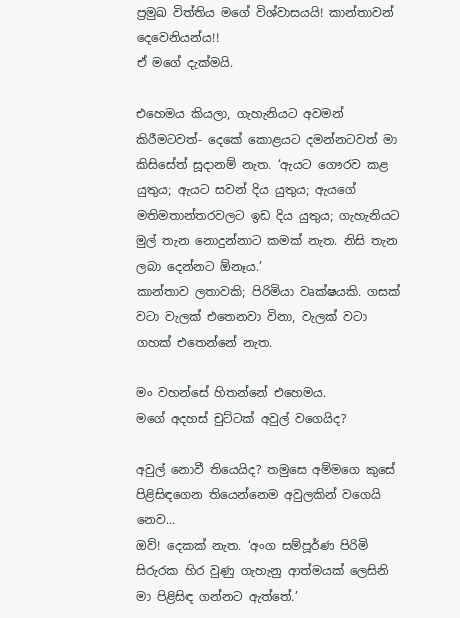ප්‍රමුඛ විත්තිය මගේ විශ්වාසයයි! කාන්තාවන් දෙවෙනියන්ය!!
ඒ මගේ දැක්මයි.

එහෙමය කියලා, ගැහැනියට අවමන් කිරීමටවත්- දෙකේ කොළයට දමන්නටවත් මා කිසිසේත් සූදානම් නැත. ‘ඇයට ගෞරව කළ යුතුය; ඇයට සවන් දිය යුතුය; ඇයගේ මතිමතාන්තරවලට ඉඩ දිය යුතුය; ගැහැනියට මුල් තැන නොදුන්නාට කමක් නැත. නිසි තැන ලබා දෙන්නට ඕනෑය.’
කාන්තාව ලතාවකි; පිරිමියා වෘක්ෂයකි. ගසක් වටා වැලක් එතෙනවා විනා, වැලක් වටා ගහක් එතෙන්නේ නැත.

මං වහන්සේ හිතන්නේ එහෙමය.
මගේ අදහස් චුට්ටක් අවුල් වගෙයිද?

අවුල් නොවී තියෙයිද? තමුසෙ අම්මගෙ කුසේ පිළිසිඳගෙන තියෙන්නෙම අවුලකින් වගෙයි නෙව...
ඔව්! දෙකක් නැත. ‘අංග සම්පූර්ණ පිරිමි සිරුරක හිර වුණු ගැහැනු ආත්මයක් ලෙසිනි මා පිළිසිඳ ගන්නට ඇත්තේ.’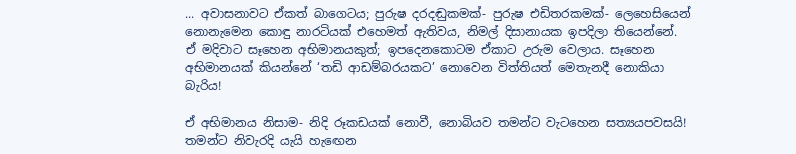... අවාසනාවට ඒකත් බාගෙටය; පුරුෂ දරදඬුකමක්- පුරුෂ එඩිතරකමක්- ලෙහෙසියෙන් නොනැමෙන කොඳු නාරටියක් එහෙමත් ඇතිවය, නිමල් දිසානායක ඉපදිලා තියෙන්නේ. ඒ මදිවාට සෑහෙන අභිමානයකුත්; ඉපදෙනකොටම ඒකාට උරුම වෙලාය. සෑහෙන අභිමානයක් කියන්නේ ‘තඩි ආඩම්බරයකට’ නොවෙන විත්තියත් මෙතැනදී නොකියා බැරිය!

ඒ අභිමානය නිසාම- නිදි රූකඩයක් නොවී, නොබියව තමන්ට වැටහෙන සත්‍යයපවසයි! තමන්ට නිවැරදි යැයි හැඟෙන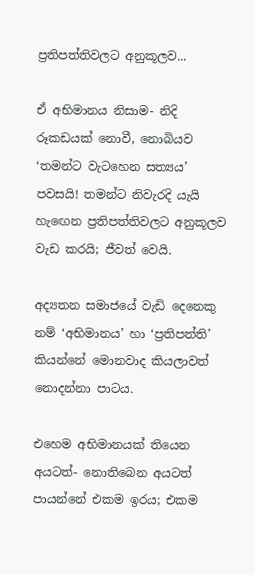ප්‍රතිපත්තිවලට අනුකූලව...

ඒ අභිමානය නිසාම- නිදි රූකඩයක් නොවී, නොබියව ‘තමන්ට වැටහෙන සත්‍යය’ පවසයි! තමන්ට නිවැරදි යැයි හැඟෙන ප්‍රතිපත්තිවලට අනුකූලව වැඩ කරයි; ජීවත් වෙයි.

අද්‍යතන සමාජයේ වැඩි දෙනෙකු නම් ‘අභිමානය’ හා ‘ප්‍රතිපත්ති’ කියන්නේ මොනවාද කියලාවත් නොදන්නා පාටය.

එහෙම අභිමානයක් තියෙන අයටත්- නොතිබෙන අයටත් පායන්නේ එකම ඉරය; එකම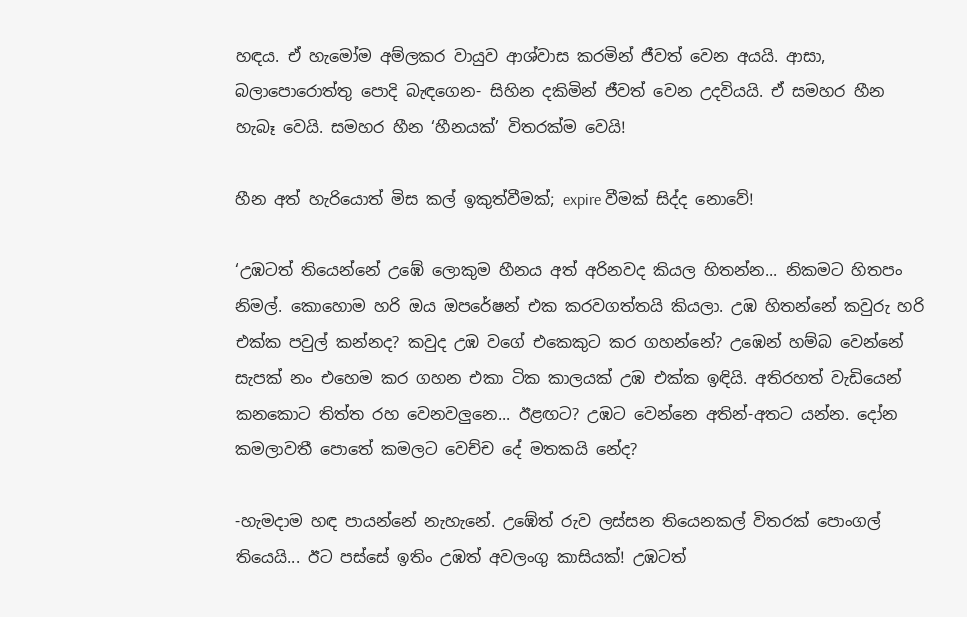හඳය. ඒ හැමෝම අම්ලකර වායුව ආශ්වාස කරමින් ජීවත් වෙන අයයි. ආසා, බලාපොරොත්තු පොදි බැඳගෙන- සිහින දකිමින් ජීවත් වෙන උදවියයි. ඒ සමහර හීන හැබෑ වෙයි. සමහර හීන ‘හීනයක්’ විතරක්ම වෙයි!

හීන අත් හැරියොත් මිස කල් ඉකුත්වීමක්; expire වීමක් සිද්ද නොවේ!

‘උඹටත් තියෙන්නේ උඹේ ලොකුම හීනය අත් අරිනවද කියල හිතන්න... නිකමට හිතපං නිමල්. කොහොම හරි ඔය ඔපරේෂන් එක කරවගත්තයි කියලා. උඹ හිතන්නේ කවුරු හරි එක්ක පවුල් කන්නද? කවුද උඹ වගේ එකෙකුට කර ගහන්නේ? උඹෙන් හම්බ වෙන්නේ සැපක් නං එහෙම කර ගහන එකා ටික කාලයක් උඹ එක්ක ඉඳියි. අතිරහත් වැඩියෙන් කනකොට තිත්ත රහ වෙනවලුනෙ... ඊළඟට? උඹට වෙන්නෙ අතින්-අතට යන්න. දෝන කමලාවතී පොතේ කමලට වෙච්ච දේ මතකයි නේද?

-හැමදාම හඳ පායන්නේ නැහැනේ. උඹේත් රුව ලස්සන තියෙනකල් විතරක් පොංගල් තියෙයි... ඊට පස්සේ ඉතිං උඹත් අවලංගු කාසියක්! උඹටත්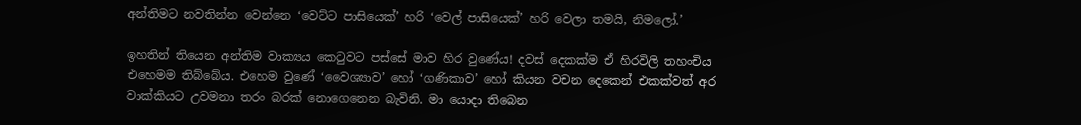අන්තිමට නවතින්න වෙන්නෙ ‘වෙට්ට පාසියෙක්’ හරි ‘වෙල් පාසියෙක්’ හරි වෙලා තමයි, නිමලෝ.’

ඉහතින් තියෙන අන්තිම වාක්‍යය කෙටුවට පස්සේ මාව හිර වුණේය! දවස් දෙකක්ම ඒ හිරවිලි තහංචිය එහෙමම තිබ්බේය. එහෙම වුණේ ‘වෛශ්‍යාව’ හෝ ‘ගණිකාව’ හෝ කියන වචන දෙකෙන් එකක්වත් අර වාක්කියට උවමනා තරං බරක් නොගෙනෙන බැවිනි. මා යොදා තිබෙන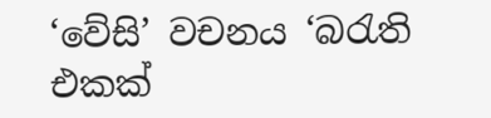‘වේසි’ වචනය ‘බරැති එකක්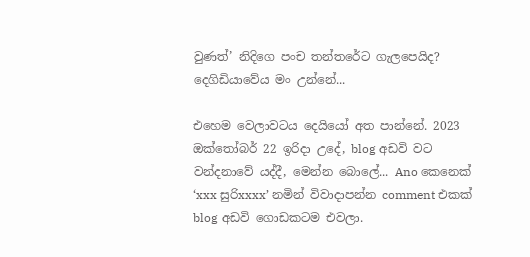වුණත්’ නිදිගෙ පංච තන්තරේට ගැලපෙයිද? දෙගිඩියාවේය මං උන්නේ...

එහෙම වෙලාවටය දෙයියෝ අත පාන්නේ. 2023 ඔක්තෝබර් 22 ඉරිදා උදේ, blog අඩවි වට වන්දනාවේ යද්දී, මෙන්න බොලේ... Ano කෙනෙක් ‘xxx සුරිxxxx’ නමින් විවාදාපන්න comment එකක් blog අඩවි ගොඩකටම එවලා.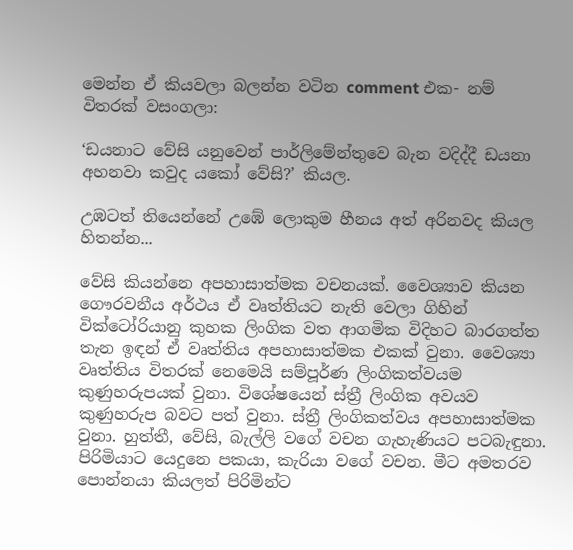මෙන්න ඒ කියවලා බලන්න වටින comment එක- නම් විතරක් වසංගලා:

‘ඩයනාට වේසි යනුවෙන් පාර්ලිමේන්තුවෙ බැන වදිද්දී ඩයනා අහනවා කවුද යකෝ වේසි?’ කියල.

උඹටත් තියෙන්නේ උඹේ ලොකුම හීනය අත් අරිනවද කියල හිතන්න...

වේසි කියන්නෙ අපහාසාත්මක වචනයක්. වෛශ්‍යාව කියන ගෞරවනීය අර්ථය ඒ වෘත්තියට නැති වෙලා ගිහින් වික්ටෝරියානු කුහක ලිංගික වත ආගමික විදිහට බාරගත්ත තැන ඉඳන් ඒ වෘත්තිය අපහාසාත්මක එකක් වුනා. වෛශ්‍යා වෘත්තිය විතරක් නෙමෙයි සම්පූර්ණ ලිංගිකත්වයම කුණුහරුපයක් වුනා. විශේෂයෙන් ස්ත්‍රී ලිංගික අවයව කුණුහරුප බවට පත් වුනා. ස්ත්‍රී ලිංගිකත්වය අපහාසාත්මක වුනා. හුත්තී, වේසි, බැල්ලි වගේ වචන ගැහැණියට පටබැඳුනා. පිරිමියාට යෙදුනෙ පකයා, කැරියා වගේ වචන. මීට අමතරව පොන්නයා කියලත් පිරිමින්ට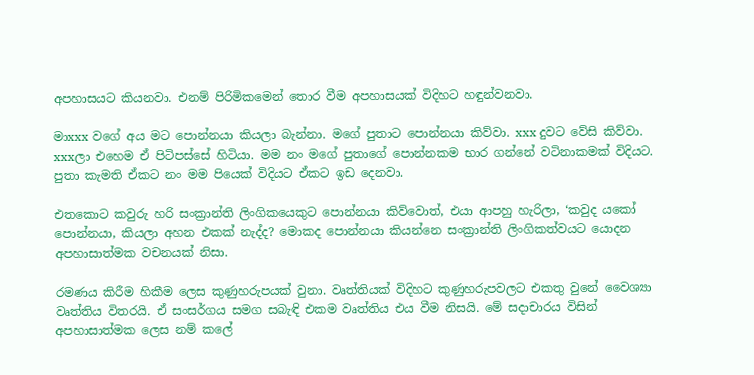අපහාසයට කියනවා. එනම් පිරිමිකමෙන් තොර වීම අපහාසයක් විදිහට හඳුන්වනවා.

මාxxx වගේ අය මට පොන්නයා කියලා බැන්නා. මගේ පුතාට පොන්නයා කිව්වා. xxx දුවට වේසි කිව්වා. xxxලා එහෙම ඒ පිටිපස්සේ හිටියා. මම නං මගේ පුතාගේ පොන්නකම භාර ගන්නේ වටිනාකමක් විදියට. පුතා කැමති ඒකට නං මම පියෙක් විදියට ඒකට ඉඩ දෙනවා.

එතකොට කවුරු හරි සංක්‍රාන්ති ලිංගිකයෙකුට පොන්නයා කිව්වොත්, එයා ආපහු හැරිලා, ‘කවුද යකෝ පොන්නයා, කියලා අහන එකක් නැද්ද? මොකද පොන්නයා කියන්නෙ සංක්‍රාන්ති ලිංගිකත්වයට යොදන අපහාසාත්මක වචනයක් නිසා.

රමණය කිරීම හිකීම ලෙස කුණුහරුපයක් වුනා. වෘත්තියක් විදිහට කුණුහරුපවලට එකතු වුනේ වෛශ්‍යා වෘත්තිය විතරයි. ඒ සංසර්ගය සමග සබැඳි එකම වෘත්තිය එය වීම නිසයි. මේ සදාචාරය විසින් අපහාසාත්මක ලෙස නම් කලේ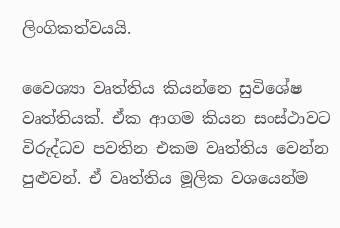ලිංගිකත්වයයි.

වෛශ්‍යා වෘත්තිය කියන්නෙ සුවිශේෂ වෘත්තියක්. ඒක ආගම කියන සංස්ථාවට විරුද්ධව පවතින එකම වෘත්තිය වෙන්න පුළුවන්. ඒ වෘත්තිය මූලික වශයෙන්ම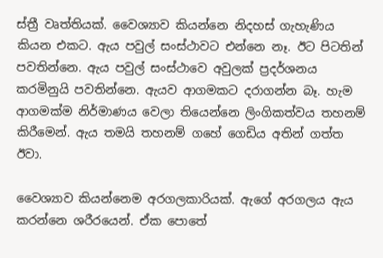ස්ත්‍රී වෘත්තියක්. වෛශ්‍යාව කියන්නෙ නිදහස් ගැහැණිය කියන එකට. ඇය පවුල් සංස්ථාවට එන්නෙ නෑ. ඊට පිටතින් පවතින්නෙ. ඇය පවුල් සංස්ථාවෙ අවුලක් ප්‍රදර්ශනය කරමිනුයි පවතින්නෙ. ඇයව ආගමකට දරාගන්න බෑ. හැම ආගමක්ම නිර්මාණය වෙලා තියෙන්නෙ ලිංගිකත්වය තහනම් කිරීමෙන්. ඇය තමයි තහනම් ගහේ ගෙඩිය අතින් ගත්ත ඊවා.

වෛශ්‍යාව කියන්නෙම අරගලකාරියක්. ඇගේ අරගලය ඇය කරන්නෙ ශරීරයෙන්. ඒක පොතේ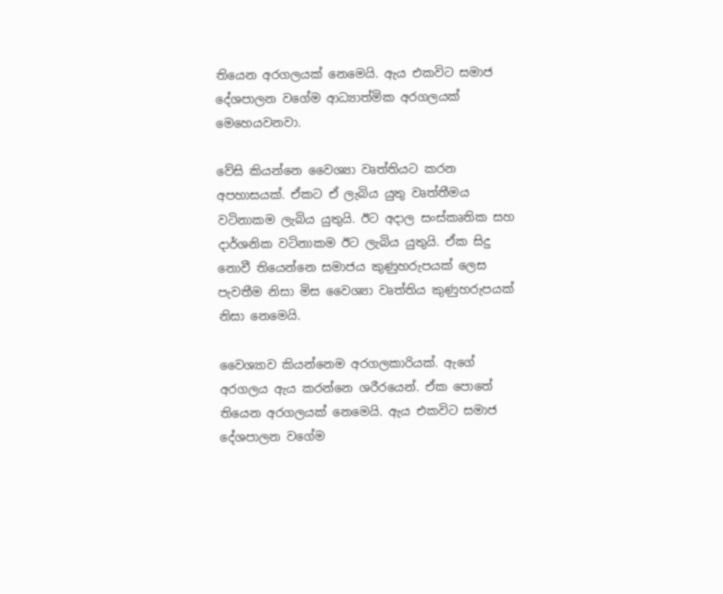තියෙන අරගලයක් නෙමෙයි. ඇය එකවිට සමාජ දේශපාලන වගේම ආධ්‍යාත්මික අරගලයක් මෙහෙයවනවා.

වේසි කියන්නෙ වෛශ්‍යා වෘත්තියට කරන අපහාසයක්. ඒකට ඒ ලැබිය යුතු වෘත්තීමය වටිනාකම ලැබිය යුතුයි. ඊට අදාල සංස්කෘතික සහ දාර්ශනික වටිනාකම ඊට ලැබිය යුතුයි. ඒක සිදු නොවී තියෙන්නෙ සමාජය කුණුහරුපයක් ලෙස පැවතීම නිසා මිස වෛශ්‍යා වෘත්තිය කුණුහරුපයක් නිසා නෙමෙයි.

වෛශ්‍යාව කියන්නෙම අරගලකාරියක්. ඇගේ අරගලය ඇය කරන්නෙ ශරීරයෙන්. ඒක පොතේ තියෙන අරගලයක් නෙමෙයි. ඇය එකවිට සමාජ දේශපාලන වගේම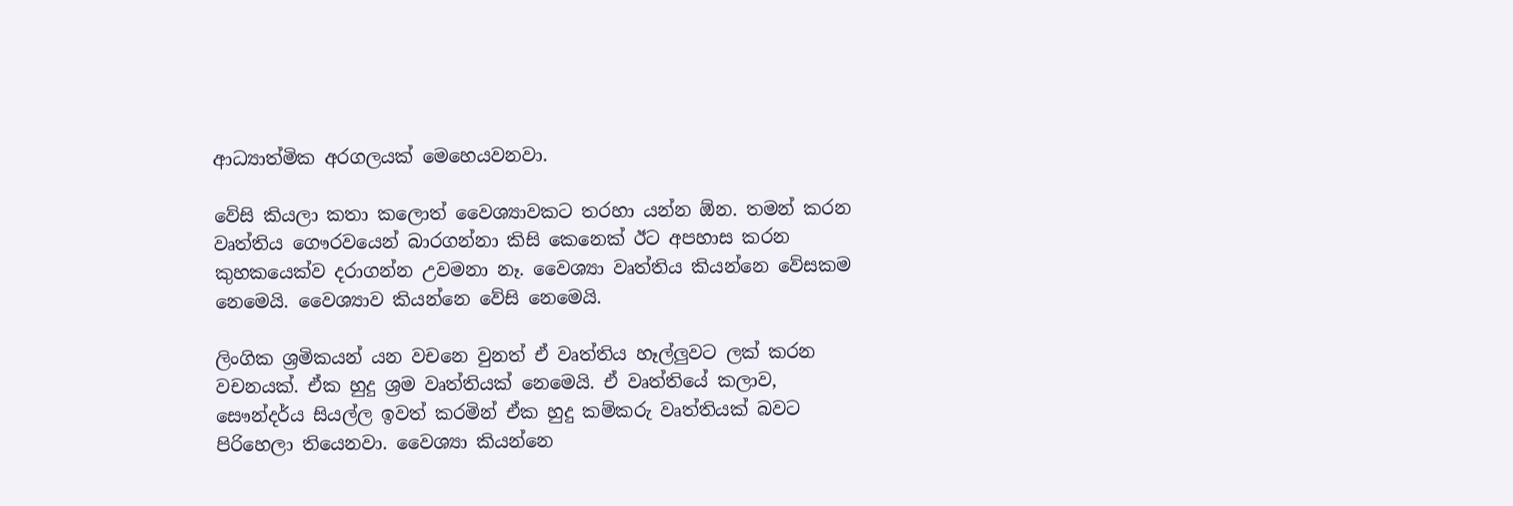ආධ්‍යාත්මික අරගලයක් මෙහෙයවනවා.

වේසි කියලා කතා කලොත් වෛශ්‍යාවකට තරහා යන්න ඕන. තමන් කරන වෘත්තිය ගෞරවයෙන් බාරගන්නා කිසි කෙනෙක් ඊට අපහාස කරන කුහකයෙක්ව දරාගන්න උවමනා නෑ. වෛශ්‍යා වෘත්තිය කියන්නෙ වේසකම නෙමෙයි. වෛශ්‍යාව කියන්නෙ වේසි නෙමෙයි.

ලිංගික ශ්‍රමිකයන් යන වචනෙ වුනත් ඒ වෘත්තිය හෑල්ලුවට ලක් කරන වචනයක්. ඒක හුදු ශ්‍රම වෘත්තියක් නෙමෙයි. ඒ වෘත්තියේ කලාව, සෞන්දර්ය සියල්ල ඉවත් කරමින් ඒක හුදු කම්කරු වෘත්තියක් බවට පිරිහෙලා තියෙනවා. වෛශ්‍යා කියන්නෙ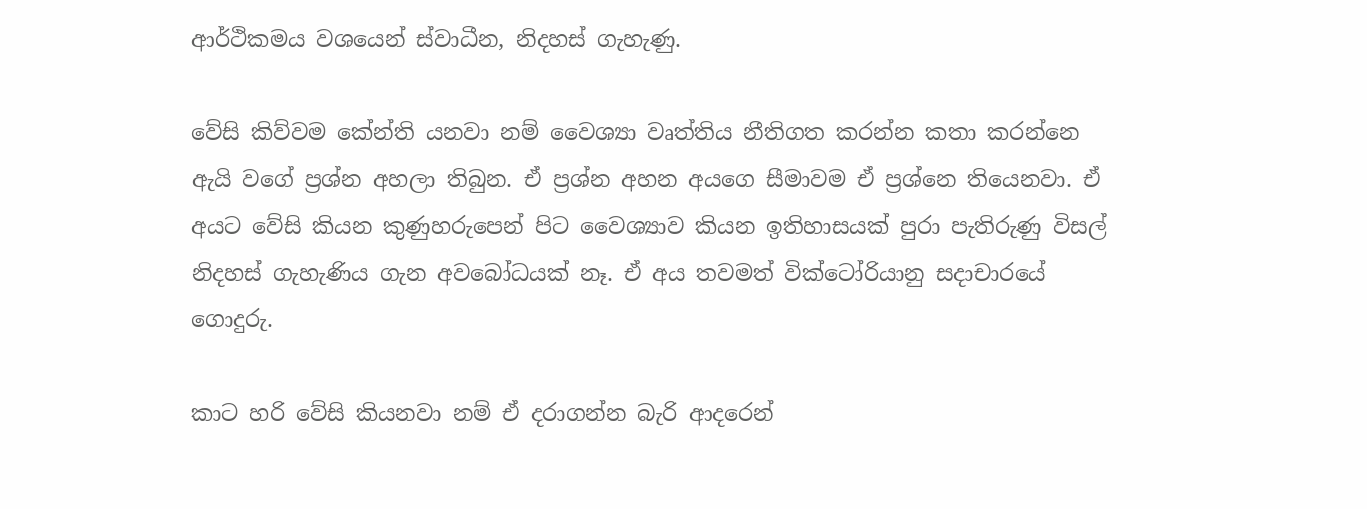ආර්ථිකමය වශයෙන් ස්වාධීන, නිදහස් ගැහැණු.

වේසි කිව්වම කේන්ති යනවා නම් වෛශ්‍යා වෘත්තිය නීතිගත කරන්න කතා කරන්නෙ ඇයි වගේ ප්‍රශ්න අහලා තිබුන. ඒ ප්‍රශ්න අහන අයගෙ සීමාවම ඒ ප්‍රශ්නෙ තියෙනවා. ඒ අයට වේසි කියන කුණුහරුපෙන් පිට වෛශ්‍යාව කියන ඉතිහාසයක් පුරා පැතිරුණු විසල් නිදහස් ගැහැණිය ගැන අවබෝධයක් නෑ. ඒ අය තවමත් වික්ටෝරියානු සදාචාරයේ ගොදුරු.

කාට හරි වේසි කියනවා නම් ඒ දරාගන්න බැරි ආදරෙන්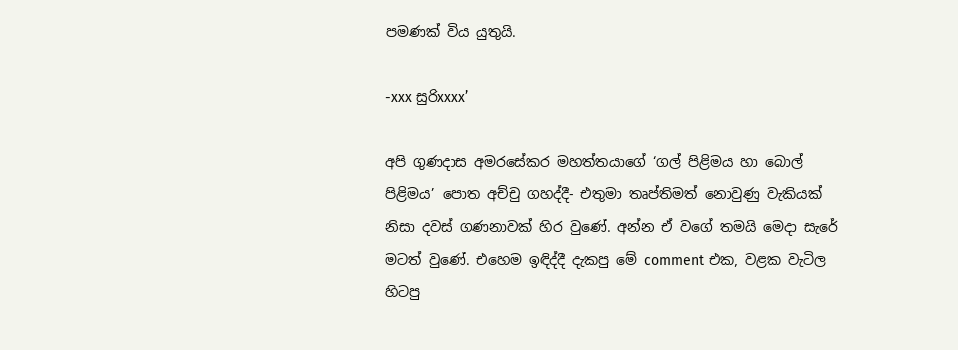පමණක් විය යුතුයි.

-xxx සුරිxxxx’

අපි ගුණදාස අමරසේකර මහත්තයාගේ ‘ගල් පිළිමය හා බොල් පිළිමය’ පොත අච්චු ගහද්දී- එතුමා තෘප්තිමත් නොවුණු වැකියක් නිසා දවස් ගණනාවක් හිර වුණේ. අන්න ඒ වගේ තමයි මෙදා සැරේ මටත් වුණේ. එහෙම ඉඳිද්දී දැකපු මේ comment එක, වළක වැටිල හිටපු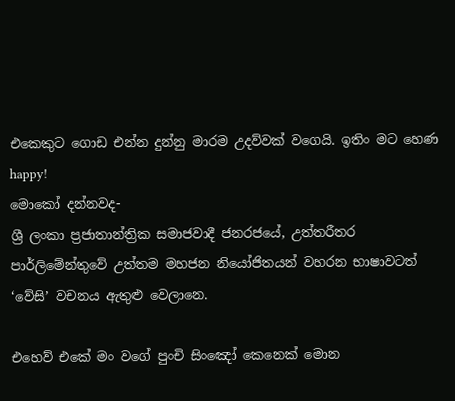එකෙකුට ගොඩ එන්න දුන්නු මාරම උදව්වක් වගෙයි. ඉතිං මට හෙණ happy!
මොකෝ දන්නවද-
ශ්‍රී ලංකා ප්‍රජාතාන්ත්‍රික සමාජවාදී ජනරජයේ, උත්තරීතර පාර්ලිමේන්තුවේ උත්තම මහජන නියෝජිතයන් වහරන භාෂාවටත් ‘වේසි’ වචනය ඇතුළු වෙලානෙ.

එහෙව් එකේ මං වගේ පුංචි සිංඤෝ කෙනෙක් මොන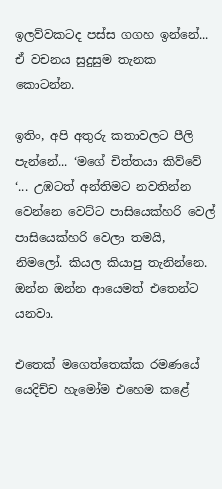ඉලව්වකටද පස්ස ගගහ ඉන්නේ... ඒ වචනය සුදුසුම තැනක කොටන්න.

ඉතිං, අපි අතුරු කතාවලට පීලි පැන්නේ... ‘මගේ චිත්තයා කිව්වේ ‘... උඹටත් අන්තිමට නවතින්න වෙන්නෙ වෙට්ට පාසියෙක්හරි වෙල් පාසියෙක්හරි වෙලා තමයි, නිමලෝ. කියල කියාපු තැනින්නෙ. ඔන්න ඔන්න ආයෙමත් එතෙන්ට යනවා.

එතෙක් මගෙත්තෙක්ක රමණයේ යෙදිච්ච හැමෝම එහෙම කළේ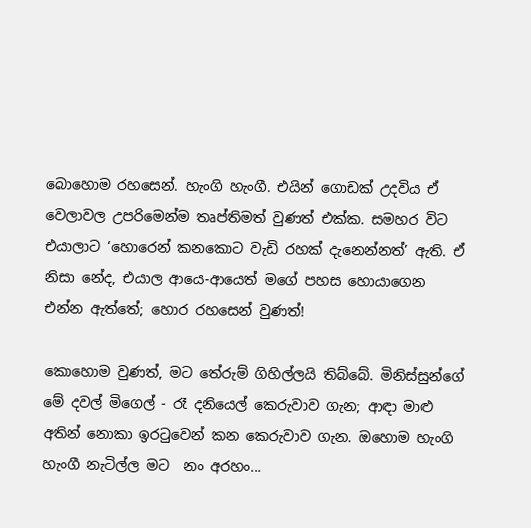බොහොම රහසෙන්. හැංගි හැංගී. එයින් ගොඩක් උදවිය ඒ වෙලාවල උපරිමෙන්ම තෘප්තිමත් වුණත් එක්ක. සමහර විට එයාලාට ‘හොරෙන් කනකොට වැඩි රහක් දැනෙන්නත්’ ඇති. ඒ නිසා නේද, එයාල ආයෙ-ආයෙත් මගේ පහස හොයාගෙන එන්න ඇත්තේ; හොර රහසෙන් වුණත්!

කොහොම වුණත්, මට තේරුම් ගිහිල්ලයි තිබ්බේ. මිනිස්සුන්ගේ මේ දවල් මිගෙල් - රෑ දනියෙල් කෙරුවාව ගැන; ආඳා මාළු අතින් නොකා ඉරටුවෙන් කන කෙරුවාව ගැන. ඔහොම හැංගි හැංගී නැටිල්ල මට  නං අරහං...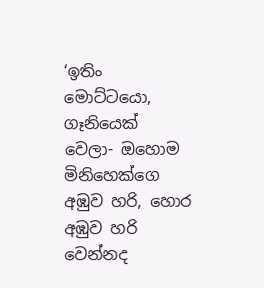‘ඉතිං මොට්ටයො, ගෑනියෙක් වෙලා- ඔහොම මිනිහෙක්ගෙ අඹුව හරි, හොර අඹුව හරි වෙන්නද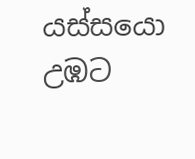යස්සයො උඹට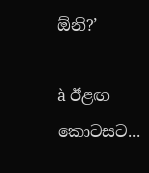ඕනි?’

à ඊළඟ කොටසට...